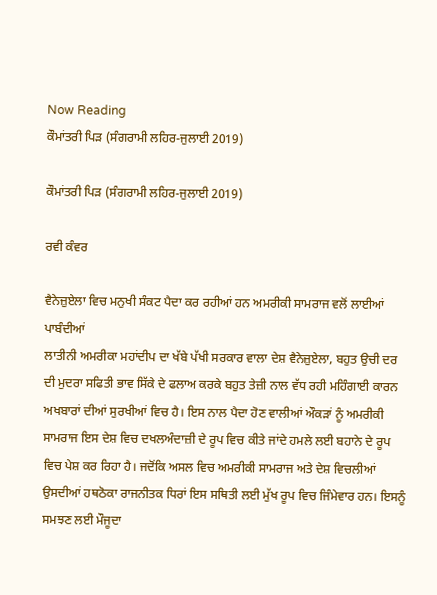Now Reading
ਕੌਮਾਂਤਰੀ ਪਿੜ (ਸੰਗਰਾਮੀ ਲਹਿਰ-ਜੁਲਾਈ 2019)

ਕੌਮਾਂਤਰੀ ਪਿੜ (ਸੰਗਰਾਮੀ ਲਹਿਰ-ਜੁਲਾਈ 2019)

ਰਵੀ ਕੰਵਰ

ਵੈਨੇਜ਼ੁਏਲਾ ਵਿਚ ਮਨੁਖੀ ਸੰਕਟ ਪੈਦਾ ਕਰ ਰਹੀਆਂ ਹਨ ਅਮਰੀਕੀ ਸਾਮਰਾਜ ਵਲੋਂ ਲਾਈਆਂ ਪਾਬੰਦੀਆਂ
ਲਾਤੀਨੀ ਅਮਰੀਕਾ ਮਹਾਂਦੀਪ ਦਾ ਖੱਬੇ ਪੱਖੀ ਸਰਕਾਰ ਵਾਲਾ ਦੇਸ਼ ਵੈਨੇਜ਼ੁਏਲਾ, ਬਹੁਤ ਉਚੀ ਦਰ ਦੀ ਮੁਦਰਾ ਸਫਿਤੀ ਭਾਵ ਸਿੱਕੇ ਦੇ ਫਲਾਅ ਕਰਕੇ ਬਹੁਤ ਤੇਜ਼ੀ ਨਾਲ ਵੱਧ ਰਹੀ ਮਹਿੰਗਾਈ ਕਾਰਨ ਅਖਬਾਰਾਂ ਦੀਆਂ ਸੁਰਖੀਆਂ ਵਿਚ ਹੈ। ਇਸ ਨਾਲ ਪੈਦਾ ਹੋਣ ਵਾਲੀਆਂ ਔਕੜਾਂ ਨੂੰ ਅਮਰੀਕੀ ਸਾਮਰਾਜ ਇਸ ਦੇਸ਼ ਵਿਚ ਦਖਲਅੰਦਾਜ਼ੀ ਦੇ ਰੂਪ ਵਿਚ ਕੀਤੇ ਜਾਂਦੇ ਹਮਲੇ ਲਈ ਬਹਾਨੇ ਦੇ ਰੂਪ ਵਿਚ ਪੇਸ਼ ਕਰ ਰਿਹਾ ਹੈ। ਜਦੋਂਕਿ ਅਸਲ ਵਿਚ ਅਮਰੀਕੀ ਸਾਮਰਾਜ ਅਤੇ ਦੇਸ਼ ਵਿਚਲੀਆਂ ਉਸਦੀਆਂ ਹਥਠੋਕਾ ਰਾਜਨੀਤਕ ਧਿਰਾਂ ਇਸ ਸਥਿਤੀ ਲਈ ਮੁੱਖ ਰੂਪ ਵਿਚ ਜਿੰਮੇਵਾਰ ਹਨ। ਇਸਨੂੰ ਸਮਝਣ ਲਈ ਮੌਜੂਦਾ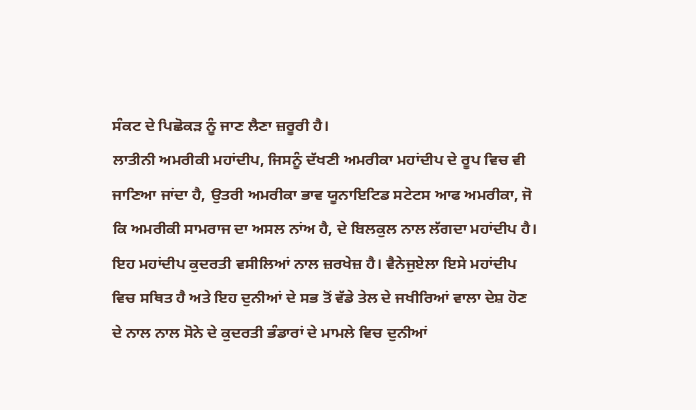ਸੰਕਟ ਦੇ ਪਿਛੋਕੜ ਨੂੰ ਜਾਣ ਲੈਣਾ ਜ਼ਰੂਰੀ ਹੈ।
ਲਾਤੀਨੀ ਅਮਰੀਕੀ ਮਹਾਂਦੀਪ, ਜਿਸਨੂੰ ਦੱਖਣੀ ਅਮਰੀਕਾ ਮਹਾਂਦੀਪ ਦੇ ਰੂਪ ਵਿਚ ਵੀ ਜਾਣਿਆ ਜਾਂਦਾ ਹੈ, ਉਤਰੀ ਅਮਰੀਕਾ ਭਾਵ ਯੂਨਾਇਟਿਡ ਸਟੇਟਸ ਆਫ ਅਮਰੀਕਾ, ਜੋ ਕਿ ਅਮਰੀਕੀ ਸਾਮਰਾਜ ਦਾ ਅਸਲ ਨਾਂਅ ਹੈ, ਦੇ ਬਿਲਕੁਲ ਨਾਲ ਲੱਗਦਾ ਮਹਾਂਦੀਪ ਹੈ। ਇਹ ਮਹਾਂਦੀਪ ਕੁਦਰਤੀ ਵਸੀਲਿਆਂ ਨਾਲ ਜ਼ਰਖੇਜ਼ ਹੈ। ਵੈਨੇਜੁਏਲਾ ਇਸੇ ਮਹਾਂਦੀਪ ਵਿਚ ਸਥਿਤ ਹੈ ਅਤੇ ਇਹ ਦੁਨੀਆਂ ਦੇ ਸਭ ਤੋਂ ਵੱਡੇ ਤੇਲ ਦੇ ਜਖੀਰਿਆਂ ਵਾਲਾ ਦੇਸ਼ ਹੋਣ ਦੇ ਨਾਲ ਨਾਲ ਸੋਨੇ ਦੇ ਕੁਦਰਤੀ ਭੰਡਾਰਾਂ ਦੇ ਮਾਮਲੇ ਵਿਚ ਦੁਨੀਆਂ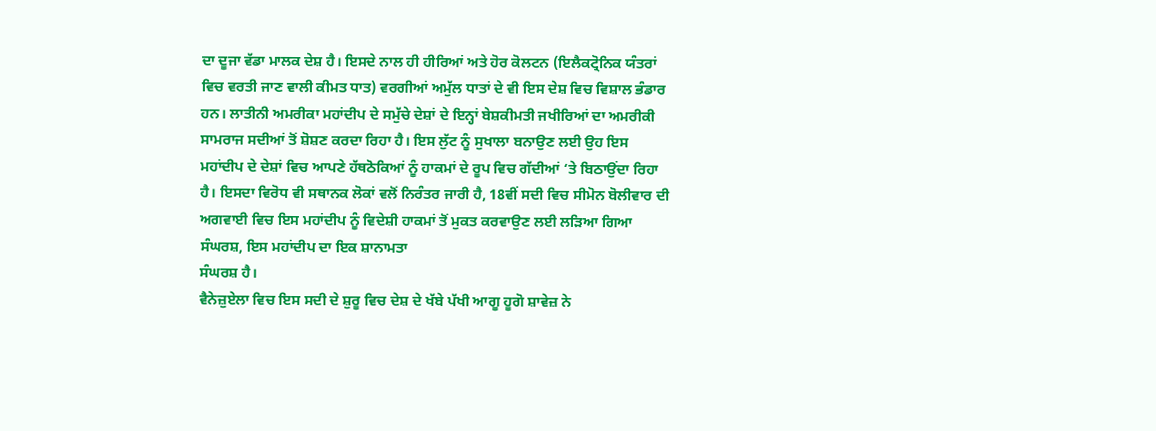ਦਾ ਦੂਜਾ ਵੱਡਾ ਮਾਲਕ ਦੇਸ਼ ਹੈ। ਇਸਦੇ ਨਾਲ ਹੀ ਹੀਰਿਆਂ ਅਤੇ ਹੋਰ ਕੋਲਟਨ (ਇਲੈਕਟ੍ਰੋਨਿਕ ਯੰਤਰਾਂ ਵਿਚ ਵਰਤੀ ਜਾਣ ਵਾਲੀ ਕੀਮਤ ਧਾਤ) ਵਰਗੀਆਂ ਅਮੁੱਲ ਧਾਤਾਂ ਦੇ ਵੀ ਇਸ ਦੇਸ਼ ਵਿਚ ਵਿਸ਼ਾਲ ਭੰਡਾਰ ਹਨ। ਲਾਤੀਨੀ ਅਮਰੀਕਾ ਮਹਾਂਦੀਪ ਦੇ ਸਮੁੱਚੇ ਦੇਸ਼ਾਂ ਦੇ ਇਨ੍ਹਾਂ ਬੇਸ਼ਕੀਮਤੀ ਜਖੀਰਿਆਂ ਦਾ ਅਮਰੀਕੀ ਸਾਮਰਾਜ ਸਦੀਆਂ ਤੋਂ ਸ਼ੋਸ਼ਣ ਕਰਦਾ ਰਿਹਾ ਹੈ। ਇਸ ਲੁੱਟ ਨੂੰ ਸੁਖਾਲਾ ਬਨਾਉਣ ਲਈ ਉਹ ਇਸ ਮਹਾਂਦੀਪ ਦੇ ਦੇਸ਼ਾਂ ਵਿਚ ਆਪਣੇ ਹੱਥਠੋਕਿਆਂ ਨੂੰ ਹਾਕਮਾਂ ਦੇ ਰੂਪ ਵਿਚ ਗੱਦੀਆਂ ‘ਤੇ ਬਿਠਾਉਂਦਾ ਰਿਹਾ ਹੈ। ਇਸਦਾ ਵਿਰੋਧ ਵੀ ਸਥਾਨਕ ਲੋਕਾਂ ਵਲੋਂ ਨਿਰੰਤਰ ਜਾਰੀ ਹੈ, 18ਵੀਂ ਸਦੀ ਵਿਚ ਸੀਮੋਨ ਬੋਲੀਵਾਰ ਦੀ ਅਗਵਾਈ ਵਿਚ ਇਸ ਮਹਾਂਦੀਪ ਨੂੰ ਵਿਦੇਸ਼ੀ ਹਾਕਮਾਂ ਤੋਂ ਮੁਕਤ ਕਰਵਾਉਣ ਲਈ ਲੜਿਆ ਗਿਆ ਸੰਘਰਸ਼, ਇਸ ਮਹਾਂਦੀਪ ਦਾ ਇਕ ਸ਼ਾਨਾਮਤਾ
ਸੰਘਰਸ਼ ਹੈ।
ਵੈਨੇਜ਼ੁਏਲਾ ਵਿਚ ਇਸ ਸਦੀ ਦੇ ਸ਼ੁਰੂ ਵਿਚ ਦੇਸ਼ ਦੇ ਖੱਬੇ ਪੱਖੀ ਆਗੂ ਹੂਗੋ ਸ਼ਾਵੇਜ਼ ਨੇ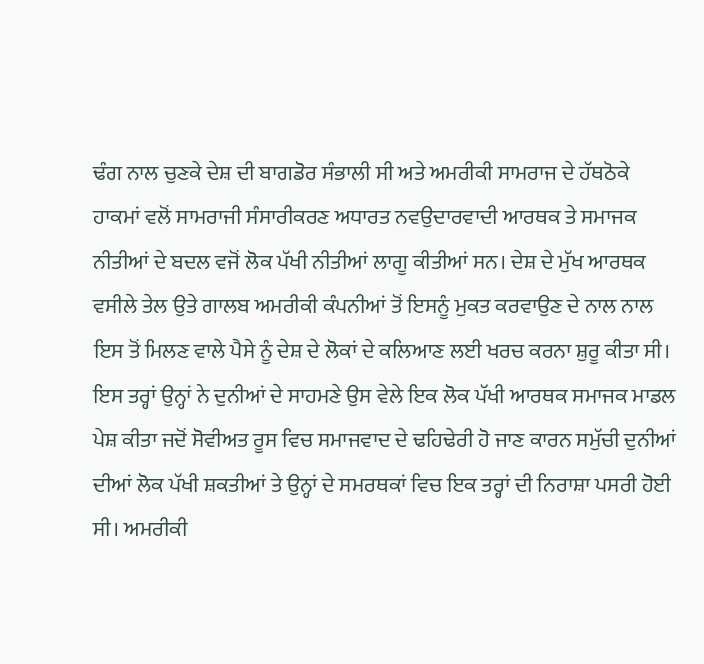ਢੰਗ ਨਾਲ ਚੁਣਕੇ ਦੇਸ਼ ਦੀ ਬਾਗਡੋਰ ਸੰਭਾਲੀ ਸੀ ਅਤੇ ਅਮਰੀਕੀ ਸਾਮਰਾਜ ਦੇ ਹੱਥਠੋਕੇ ਹਾਕਮਾਂ ਵਲੋਂ ਸਾਮਰਾਜੀ ਸੰਸਾਰੀਕਰਣ ਅਧਾਰਤ ਨਵਉਦਾਰਵਾਦੀ ਆਰਥਕ ਤੇ ਸਮਾਜਕ ਨੀਤੀਆਂ ਦੇ ਬਦਲ ਵਜੋਂ ਲੋਕ ਪੱਖੀ ਨੀਤੀਆਂ ਲਾਗੂ ਕੀਤੀਆਂ ਸਨ। ਦੇਸ਼ ਦੇ ਮੁੱਖ ਆਰਥਕ ਵਸੀਲੇ ਤੇਲ ਉਤੇ ਗਾਲਬ ਅਮਰੀਕੀ ਕੰਪਨੀਆਂ ਤੋਂ ਇਸਨੂੰ ਮੁਕਤ ਕਰਵਾਉਣ ਦੇ ਨਾਲ ਨਾਲ ਇਸ ਤੋਂ ਮਿਲਣ ਵਾਲੇ ਪੈਸੇ ਨੂੰ ਦੇਸ਼ ਦੇ ਲੋਕਾਂ ਦੇ ਕਲਿਆਣ ਲਈ ਖਰਚ ਕਰਨਾ ਸ਼ੁਰੂ ਕੀਤਾ ਸੀ। ਇਸ ਤਰ੍ਹਾਂ ਉਨ੍ਹਾਂ ਨੇ ਦੁਨੀਆਂ ਦੇ ਸਾਹਮਣੇ ਉਸ ਵੇਲੇ ਇਕ ਲੋਕ ਪੱਖੀ ਆਰਥਕ ਸਮਾਜਕ ਮਾਡਲ ਪੇਸ਼ ਕੀਤਾ ਜਦੋਂ ਸੋਵੀਅਤ ਰੂਸ ਵਿਚ ਸਮਾਜਵਾਦ ਦੇ ਢਹਿਢੇਰੀ ਹੋ ਜਾਣ ਕਾਰਨ ਸਮੁੱਚੀ ਦੁਨੀਆਂ ਦੀਆਂ ਲੋਕ ਪੱਖੀ ਸ਼ਕਤੀਆਂ ਤੇ ਉਨ੍ਹਾਂ ਦੇ ਸਮਰਥਕਾਂ ਵਿਚ ਇਕ ਤਰ੍ਹਾਂ ਦੀ ਨਿਰਾਸ਼ਾ ਪਸਰੀ ਹੋਈ ਸੀ। ਅਮਰੀਕੀ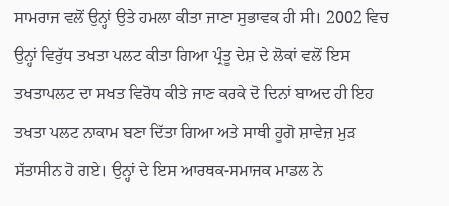ਸਾਮਰਾਜ ਵਲੋਂ ਉਨ੍ਹਾਂ ਉਤੇ ਹਮਲਾ ਕੀਤਾ ਜਾਣਾ ਸੁਭਾਵਕ ਹੀ ਸੀ। 2002 ਵਿਚ ਉਨ੍ਹਾਂ ਵਿਰੁੱਧ ਤਖਤਾ ਪਲਟ ਕੀਤਾ ਗਿਆ ਪ੍ਰੰਤੂ ਦੇਸ਼ ਦੇ ਲੋਕਾਂ ਵਲੋਂ ਇਸ ਤਖਤਾਪਲਟ ਦਾ ਸਖਤ ਵਿਰੋਧ ਕੀਤੇ ਜਾਣ ਕਰਕੇ ਦੋ ਦਿਨਾਂ ਬਾਅਦ ਹੀ ਇਹ ਤਖਤਾ ਪਲਟ ਨਾਕਾਮ ਬਣਾ ਦਿੱਤਾ ਗਿਆ ਅਤੇ ਸਾਥੀ ਹੂਗੋ ਸ਼ਾਵੇਜ਼ ਮੁੜ ਸੱਤਾਸੀਨ ਹੋ ਗਏ। ਉਨ੍ਹਾਂ ਦੇ ਇਸ ਆਰਥਕ-ਸਮਾਜਕ ਮਾਡਲ ਨੇ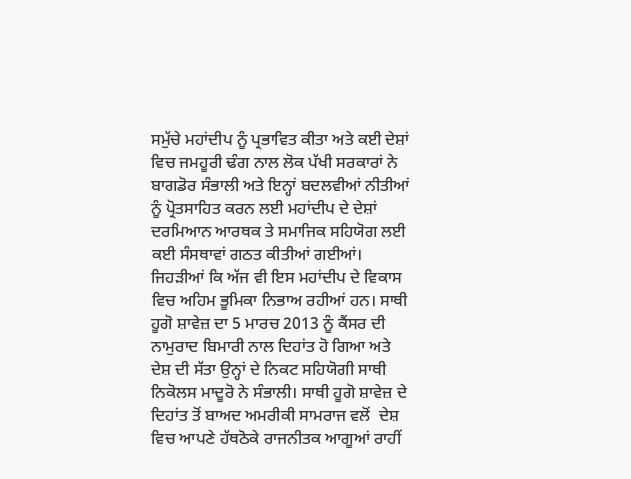ਸਮੁੱਚੇ ਮਹਾਂਦੀਪ ਨੂੰ ਪ੍ਰਭਾਵਿਤ ਕੀਤਾ ਅਤੇ ਕਈ ਦੇਸ਼ਾਂ ਵਿਚ ਜਮਹੂਰੀ ਢੰਗ ਨਾਲ ਲੋਕ ਪੱਖੀ ਸਰਕਾਰਾਂ ਨੇ ਬਾਗਡੋਰ ਸੰਭਾਲੀ ਅਤੇ ਇਨ੍ਹਾਂ ਬਦਲਵੀਆਂ ਨੀਤੀਆਂ ਨੂੰ ਪ੍ਰੋਤਸਾਹਿਤ ਕਰਨ ਲਈ ਮਹਾਂਦੀਪ ਦੇ ਦੇਸ਼ਾਂ ਦਰਮਿਆਨ ਆਰਥਕ ਤੇ ਸਮਾਜਿਕ ਸਹਿਯੋਗ ਲਈ ਕਈ ਸੰਸਥਾਵਾਂ ਗਠਤ ਕੀਤੀਆਂ ਗਈਆਂ। ਜਿਹੜੀਆਂ ਕਿ ਅੱਜ ਵੀ ਇਸ ਮਹਾਂਦੀਪ ਦੇ ਵਿਕਾਸ ਵਿਚ ਅਹਿਮ ਭੂਮਿਕਾ ਨਿਭਾਅ ਰਹੀਆਂ ਹਨ। ਸਾਥੀ ਹੂਗੋ ਸ਼ਾਵੇਜ਼ ਦਾ 5 ਮਾਰਚ 2013 ਨੂੰ ਕੈਂਸਰ ਦੀ ਨਾਮੁਰਾਦ ਬਿਮਾਰੀ ਨਾਲ ਦਿਹਾਂਤ ਹੋ ਗਿਆ ਅਤੇ ਦੇਸ਼ ਦੀ ਸੱਤਾ ਉਨ੍ਹਾਂ ਦੇ ਨਿਕਟ ਸਹਿਯੋਗੀ ਸਾਥੀ ਨਿਕੋਲਸ ਮਾਦੂਰੋ ਨੇ ਸੰਭਾਲੀ। ਸਾਥੀ ਹੂਗੋ ਸ਼ਾਵੇਜ਼ ਦੇ ਦਿਹਾਂਤ ਤੋਂ ਬਾਅਦ ਅਮਰੀਕੀ ਸਾਮਰਾਜ ਵਲੋਂ  ਦੇਸ਼ ਵਿਚ ਆਪਣੇ ਹੱਥਠੋਕੇ ਰਾਜਨੀਤਕ ਆਗੂਆਂ ਰਾਹੀਂ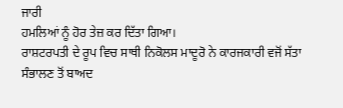ਜਾਰੀ
ਹਮਲਿਆਂ ਨੂੰ ਹੋਰ ਤੇਜ਼ ਕਰ ਦਿੱਤਾ ਗਿਆ।
ਰਾਸ਼ਟਰਪਤੀ ਦੇ ਰੂਪ ਵਿਚ ਸਾਥੀ ਨਿਕੋਲਸ ਮਾਦੂਰੋ ਨੇ ਕਾਰਜਕਾਰੀ ਵਜੋਂ ਸੱਤਾ ਸੰਭਾਲਣ ਤੋਂ ਬਾਅਦ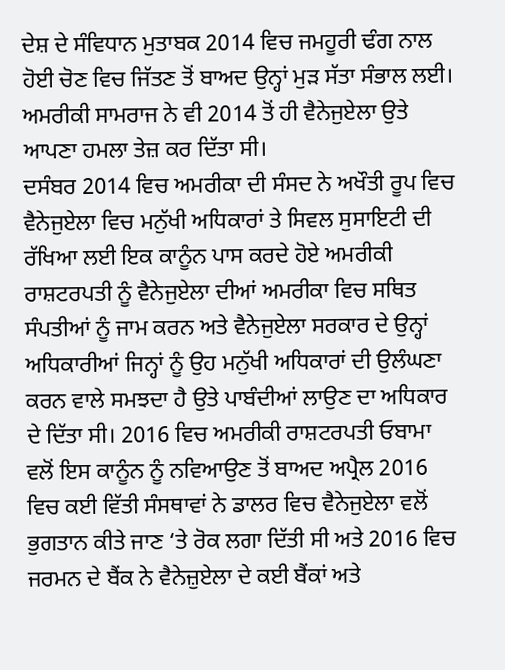ਦੇਸ਼ ਦੇ ਸੰਵਿਧਾਨ ਮੁਤਾਬਕ 2014 ਵਿਚ ਜਮਹੂਰੀ ਢੰਗ ਨਾਲ ਹੋਈ ਚੋਣ ਵਿਚ ਜਿੱਤਣ ਤੋਂ ਬਾਅਦ ਉਨ੍ਹਾਂ ਮੁੜ ਸੱਤਾ ਸੰਭਾਲ ਲਈ। ਅਮਰੀਕੀ ਸਾਮਰਾਜ ਨੇ ਵੀ 2014 ਤੋਂ ਹੀ ਵੈਨੇਜੁਏਲਾ ਉਤੇ ਆਪਣਾ ਹਮਲਾ ਤੇਜ਼ ਕਰ ਦਿੱਤਾ ਸੀ।
ਦਸੰਬਰ 2014 ਵਿਚ ਅਮਰੀਕਾ ਦੀ ਸੰਸਦ ਨੇ ਅਖੌਤੀ ਰੂਪ ਵਿਚ ਵੈਨੇਜੁਏਲਾ ਵਿਚ ਮਨੁੱਖੀ ਅਧਿਕਾਰਾਂ ਤੇ ਸਿਵਲ ਸੁਸਾਇਟੀ ਦੀ ਰੱਖਿਆ ਲਈ ਇਕ ਕਾਨੂੰਨ ਪਾਸ ਕਰਦੇ ਹੋਏ ਅਮਰੀਕੀ ਰਾਸ਼ਟਰਪਤੀ ਨੂੰ ਵੈਨੇਜੁਏਲਾ ਦੀਆਂ ਅਮਰੀਕਾ ਵਿਚ ਸਥਿਤ ਸੰਪਤੀਆਂ ਨੂੰ ਜਾਮ ਕਰਨ ਅਤੇ ਵੈਨੇਜੁਏਲਾ ਸਰਕਾਰ ਦੇ ਉਨ੍ਹਾਂ ਅਧਿਕਾਰੀਆਂ ਜਿਨ੍ਹਾਂ ਨੂੰ ਉਹ ਮਨੁੱਖੀ ਅਧਿਕਾਰਾਂ ਦੀ ਉਲੰਘਣਾ ਕਰਨ ਵਾਲੇ ਸਮਝਦਾ ਹੈ ਉਤੇ ਪਾਬੰਦੀਆਂ ਲਾਉਣ ਦਾ ਅਧਿਕਾਰ ਦੇ ਦਿੱਤਾ ਸੀ। 2016 ਵਿਚ ਅਮਰੀਕੀ ਰਾਸ਼ਟਰਪਤੀ ਓਬਾਮਾ ਵਲੋਂ ਇਸ ਕਾਨੂੰਨ ਨੂੰ ਨਵਿਆਉਣ ਤੋਂ ਬਾਅਦ ਅਪ੍ਰੈਲ 2016 ਵਿਚ ਕਈ ਵਿੱਤੀ ਸੰਸਥਾਵਾਂ ਨੇ ਡਾਲਰ ਵਿਚ ਵੈਨੇਜੁਏਲਾ ਵਲੋਂ ਭੁਗਤਾਨ ਕੀਤੇ ਜਾਣ ‘ਤੇ ਰੋਕ ਲਗਾ ਦਿੱਤੀ ਸੀ ਅਤੇ 2016 ਵਿਚ ਜਰਮਨ ਦੇ ਬੈਂਕ ਨੇ ਵੈਨੇਜ਼ੁਏਲਾ ਦੇ ਕਈ ਬੈਂਕਾਂ ਅਤੇ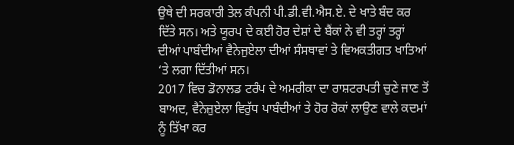ਉਥੇ ਦੀ ਸਰਕਾਰੀ ਤੇਲ ਕੰਪਨੀ ਪੀ.ਡੀ.ਵੀ.ਐਸ.ਏ. ਦੇ ਖਾਤੇ ਬੰਦ ਕਰ ਦਿੱਤੇ ਸਨ। ਅਤੇ ਯੂਰਪ ਦੇ ਕਈ ਹੋਰ ਦੇਸ਼ਾਂ ਦੇ ਬੈਂਕਾਂ ਨੇ ਵੀ ਤਰ੍ਹਾਂ ਤਰ੍ਹਾਂ ਦੀਆਂ ਪਾਬੰਦੀਆਂ ਵੈਨੇਜੁਏਲਾ ਦੀਆਂ ਸੰਸਥਾਵਾਂ ਤੇ ਵਿਅਕਤੀਗਤ ਖਾਤਿਆਂ ‘ਤੇ ਲਗਾ ਦਿੱਤੀਆਂ ਸਨ।
2017 ਵਿਚ ਡੋਨਾਲਡ ਟਰੰਪ ਦੇ ਅਮਰੀਕਾ ਦਾ ਰਾਸ਼ਟਰਪਤੀ ਚੁਣੇ ਜਾਣ ਤੋਂ ਬਾਅਦ, ਵੈਨੇਜ਼ੁਏਲਾ ਵਿਰੁੱਧ ਪਾਬੰਦੀਆਂ ਤੇ ਹੋਰ ਰੋਕਾਂ ਲਾਉਣ ਵਾਲੇ ਕਦਮਾਂ ਨੂੰ ਤਿੱਖਾ ਕਰ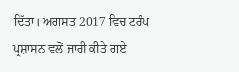ਦਿੱਤਾ। ਅਗਸਤ 2017 ਵਿਚ ਟਰੰਪ ਪ੍ਰਸ਼ਾਸਨ ਵਲੋਂ ਜਾਰੀ ਕੀਤੇ ਗਏ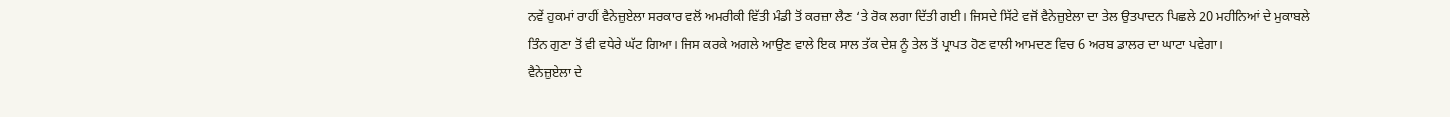ਨਵੇਂ ਹੁਕਮਾਂ ਰਾਹੀਂ ਵੈਨੇਜ਼ੁਏਲਾ ਸਰਕਾਰ ਵਲੋਂ ਅਮਰੀਕੀ ਵਿੱਤੀ ਮੰਡੀ ਤੋਂ ਕਰਜ਼ਾ ਲੈਣ ‘ਤੇ ਰੋਕ ਲਗਾ ਦਿੱਤੀ ਗਈ। ਜਿਸਦੇ ਸਿੱਟੇ ਵਜੋਂ ਵੈਨੇਜ਼ੁਏਲਾ ਦਾ ਤੇਲ ਉਤਪਾਦਨ ਪਿਛਲੇ 20 ਮਹੀਨਿਆਂ ਦੇ ਮੁਕਾਬਲੇ ਤਿੰਨ ਗੁਣਾ ਤੋਂ ਵੀ ਵਧੇਰੇ ਘੱਟ ਗਿਆ। ਜਿਸ ਕਰਕੇ ਅਗਲੇ ਆਉਣ ਵਾਲੇ ਇਕ ਸਾਲ ਤੱਕ ਦੇਸ਼ ਨੂੰ ਤੇਲ ਤੋਂ ਪ੍ਰਾਪਤ ਹੋਣ ਵਾਲੀ ਆਮਦਣ ਵਿਚ 6 ਅਰਬ ਡਾਲਰ ਦਾ ਘਾਟਾ ਪਵੇਗਾ।
ਵੈਨੇਜ਼ੁਏਲਾ ਦੇ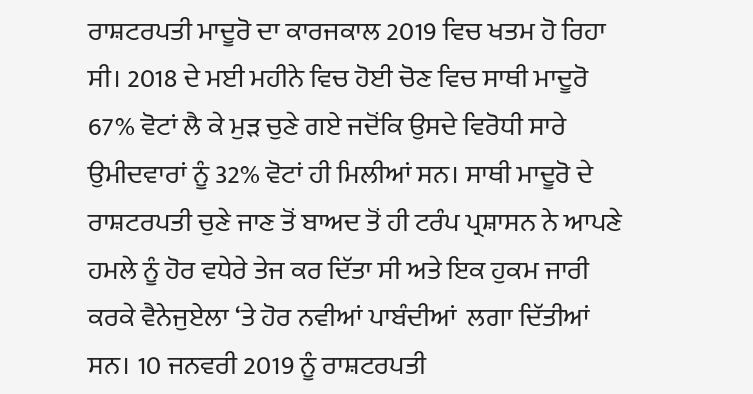ਰਾਸ਼ਟਰਪਤੀ ਮਾਦੂਰੋ ਦਾ ਕਾਰਜਕਾਲ 2019 ਵਿਚ ਖਤਮ ਹੋ ਰਿਹਾ ਸੀ। 2018 ਦੇ ਮਈ ਮਹੀਨੇ ਵਿਚ ਹੋਈ ਚੋਣ ਵਿਚ ਸਾਥੀ ਮਾਦੂਰੋ 67% ਵੋਟਾਂ ਲੈ ਕੇ ਮੁੜ ਚੁਣੇ ਗਏ ਜਦੋਂਕਿ ਉਸਦੇ ਵਿਰੋਧੀ ਸਾਰੇ ਉਮੀਦਵਾਰਾਂ ਨੂੰ 32% ਵੋਟਾਂ ਹੀ ਮਿਲੀਆਂ ਸਨ। ਸਾਥੀ ਮਾਦੂਰੋ ਦੇ ਰਾਸ਼ਟਰਪਤੀ ਚੁਣੇ ਜਾਣ ਤੋਂ ਬਾਅਦ ਤੋਂ ਹੀ ਟਰੰਪ ਪ੍ਰਸ਼ਾਸਨ ਨੇ ਆਪਣੇ ਹਮਲੇ ਨੂੰ ਹੋਰ ਵਧੇਰੇ ਤੇਜ ਕਰ ਦਿੱਤਾ ਸੀ ਅਤੇ ਇਕ ਹੁਕਮ ਜਾਰੀ ਕਰਕੇ ਵੈਨੇਜੁਏਲਾ ‘ਤੇ ਹੋਰ ਨਵੀਆਂ ਪਾਬੰਦੀਆਂ  ਲਗਾ ਦਿੱਤੀਆਂ ਸਨ। 10 ਜਨਵਰੀ 2019 ਨੂੰ ਰਾਸ਼ਟਰਪਤੀ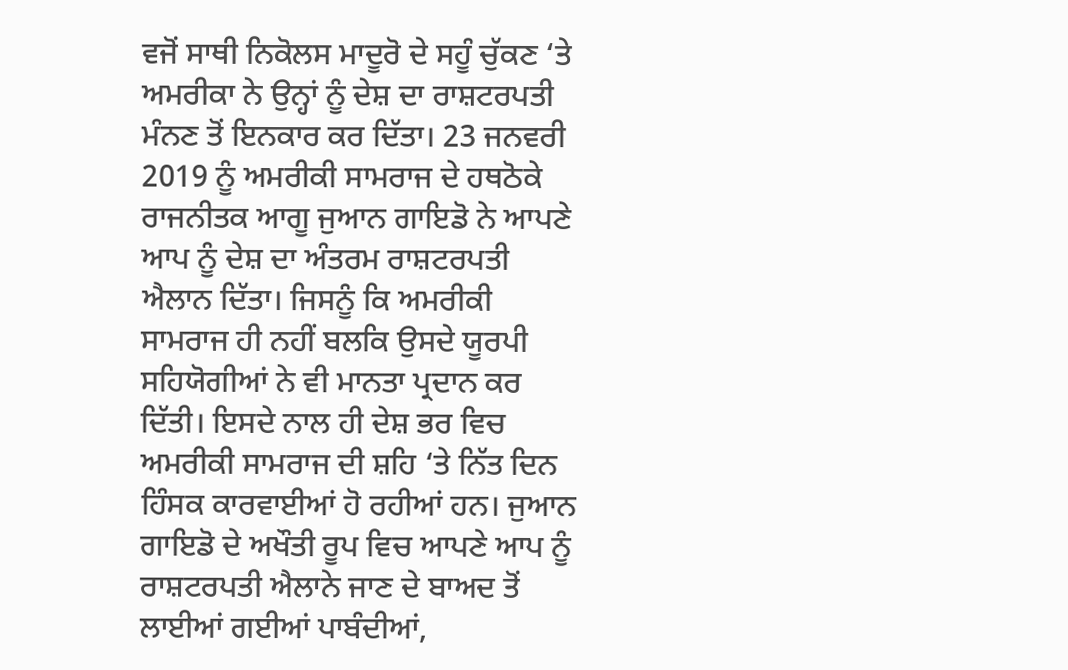ਵਜੋਂ ਸਾਥੀ ਨਿਕੋਲਸ ਮਾਦੂਰੋ ਦੇ ਸਹੂੰ ਚੁੱਕਣ ‘ਤੇ ਅਮਰੀਕਾ ਨੇ ਉਨ੍ਹਾਂ ਨੂੰ ਦੇਸ਼ ਦਾ ਰਾਸ਼ਟਰਪਤੀ ਮੰਨਣ ਤੋਂ ਇਨਕਾਰ ਕਰ ਦਿੱਤਾ। 23 ਜਨਵਰੀ 2019 ਨੂੰ ਅਮਰੀਕੀ ਸਾਮਰਾਜ ਦੇ ਹਥਠੋਕੇ ਰਾਜਨੀਤਕ ਆਗੂ ਜੁਆਨ ਗਾਇਡੋ ਨੇ ਆਪਣੇ ਆਪ ਨੂੰ ਦੇਸ਼ ਦਾ ਅੰਤਰਮ ਰਾਸ਼ਟਰਪਤੀ ਐਲਾਨ ਦਿੱਤਾ। ਜਿਸਨੂੰ ਕਿ ਅਮਰੀਕੀ ਸਾਮਰਾਜ ਹੀ ਨਹੀਂ ਬਲਕਿ ਉਸਦੇ ਯੂਰਪੀ ਸਹਿਯੋਗੀਆਂ ਨੇ ਵੀ ਮਾਨਤਾ ਪ੍ਰਦਾਨ ਕਰ ਦਿੱਤੀ। ਇਸਦੇ ਨਾਲ ਹੀ ਦੇਸ਼ ਭਰ ਵਿਚ ਅਮਰੀਕੀ ਸਾਮਰਾਜ ਦੀ ਸ਼ਹਿ ‘ਤੇ ਨਿੱਤ ਦਿਨ ਹਿੰਸਕ ਕਾਰਵਾਈਆਂ ਹੋ ਰਹੀਆਂ ਹਨ। ਜੁਆਨ ਗਾਇਡੋ ਦੇ ਅਖੌਤੀ ਰੂਪ ਵਿਚ ਆਪਣੇ ਆਪ ਨੂੰ ਰਾਸ਼ਟਰਪਤੀ ਐਲਾਨੇ ਜਾਣ ਦੇ ਬਾਅਦ ਤੋਂ ਲਾਈਆਂ ਗਈਆਂ ਪਾਬੰਦੀਆਂ,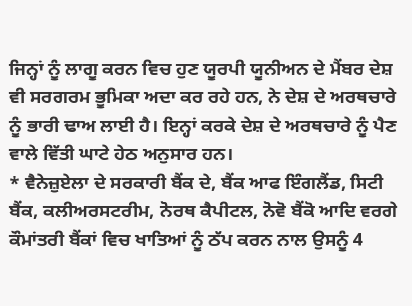ਜਿਨ੍ਹਾਂ ਨੂੰ ਲਾਗੂ ਕਰਨ ਵਿਚ ਹੁਣ ਯੂਰਪੀ ਯੂਨੀਅਨ ਦੇ ਮੈਂਬਰ ਦੇਸ਼ ਵੀ ਸਰਗਰਮ ਭੂਮਿਕਾ ਅਦਾ ਕਰ ਰਹੇ ਹਨ, ਨੇ ਦੇਸ਼ ਦੇ ਅਰਥਚਾਰੇ ਨੂੰ ਭਾਰੀ ਢਾਅ ਲਾਈ ਹੈ। ਇਨ੍ਹਾਂ ਕਰਕੇ ਦੇਸ਼ ਦੇ ਅਰਥਚਾਰੇ ਨੂੰ ਪੈਣ ਵਾਲੇ ਵਿੱਤੀ ਘਾਟੇ ਹੇਠ ਅਨੁਸਾਰ ਹਨ।
* ਵੈਨੇਜ਼ੁਏਲਾ ਦੇ ਸਰਕਾਰੀ ਬੈਂਕ ਦੇ, ਬੈਂਕ ਆਫ ਇੰਗਲੈਂਡ, ਸਿਟੀ ਬੈਂਕ, ਕਲੀਅਰਸਟਰੀਮ, ਨੋਰਥ ਕੈਪੀਟਲ, ਨੋਵੋ ਬੈਂਕੋ ਆਦਿ ਵਰਗੇ ਕੌਮਾਂਤਰੀ ਬੈਂਕਾਂ ਵਿਚ ਖਾਤਿਆਂ ਨੂੰ ਠੱਪ ਕਰਨ ਨਾਲ ਉਸਨੂੰ 4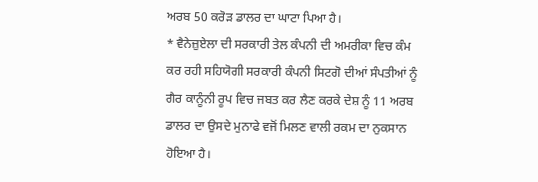ਅਰਬ 50 ਕਰੋੜ ਡਾਲਰ ਦਾ ਘਾਟਾ ਪਿਆ ਹੈ।
* ਵੈਨੇਜ਼ੁਏਲਾ ਦੀ ਸਰਕਾਰੀ ਤੇਲ ਕੰਪਨੀ ਦੀ ਅਮਰੀਕਾ ਵਿਚ ਕੰਮ ਕਰ ਰਹੀ ਸਹਿਯੋਗੀ ਸਰਕਾਰੀ ਕੰਪਨੀ ਸਿਟਗੋ ਦੀਆਂ ਸੰਪਤੀਆਂ ਨੂੰ ਗੈਰ ਕਾਨੂੰਨੀ ਰੂਪ ਵਿਚ ਜਬਤ ਕਰ ਲੈਣ ਕਰਕੇ ਦੇਸ਼ ਨੂੰ 11 ਅਰਬ ਡਾਲਰ ਦਾ ਉਸਦੇ ਮੁਨਾਫੇ ਵਜੋਂ ਮਿਲਣ ਵਾਲੀ ਰਕਮ ਦਾ ਨੁਕਸਾਨ ਹੋਇਆ ਹੈ।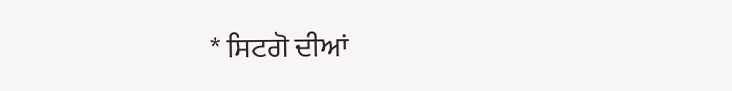* ਸਿਟਗੋ ਦੀਆਂ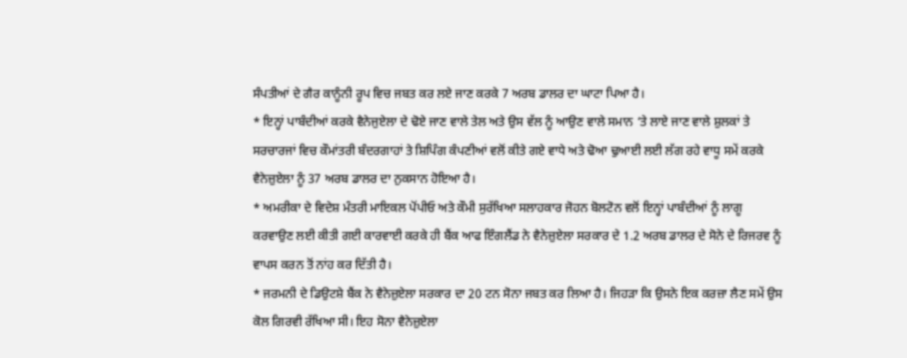ਸੰਪਤੀਆਂ ਦੇ ਗੈਰ ਕਾਨੂੰਨੀ ਰੂਪ ਵਿਚ ਜਬਤ ਕਰ ਲਏ ਜਾਣ ਕਰਕੇ 7 ਅਰਬ ਡਾਲਰ ਦਾ ਘਾਟਾ ਪਿਆ ਹੈ।
* ਇਨ੍ਹਾਂ ਪਾਬੰਦੀਆਂ ਕਰਕੇ ਵੈਨੇਜੁਏਲਾ ਦੇ ਢੋਏ ਜਾਣ ਵਾਲੇ ਤੇਲ ਅਤੇ ਉਸ ਵੱਲ ਨੂੰ ਆਉਣ ਵਾਲੇ ਸਮਾਨ ‘ਤੇ ਲਾਏ ਜਾਣ ਵਾਲੇ ਸ਼ੁਲਕਾਂ ਤੇ ਸਰਚਾਰਜਾਂ ਵਿਚ ਕੌਮਾਂਤਰੀ ਬੰਦਰਗਾਹਾਂ ਤੇ ਸ਼ਿਪਿੰਗ ਕੰਪਣੀਆਂ ਵਲੋਂ ਕੀਤੇ ਗਏ ਵਾਧੇ ਅਤੇ ਢੋਆ ਢੁਆਈ ਲਈ ਲੱਗ ਰਹੇ ਵਾਧੂ ਸਮੇਂ ਕਰਕੇ ਵੈਨੇਜ਼ੁਏਲਾ ਨੂੰ 37 ਅਰਬ ਡਾਲਰ ਦਾ ਨੁਕਸਾਨ ਹੋਇਆ ਹੈ।
* ਅਮਰੀਕਾ ਦੇ ਵਿਦੇਸ਼ ਮੰਤਰੀ ਮਾਇਕਲ ਪੋਂਪੀਓ ਅਤੇ ਕੌਮੀ ਸੁਰੱਖਿਆ ਸਲਾਹਕਾਰ ਜੋਹਨ ਬੋਲਟੋਨ ਵਲੋਂ ਇਨ੍ਹਾਂ ਪਾਬੰਦੀਆਂ ਨੂੰ ਲਾਗੂ ਕਰਵਾਉਣ ਲਈ ਕੀਤੀ ਗਈ ਕਾਰਵਾਈ ਕਰਕੇ ਹੀ ਬੈਂਕ ਆਫ ਇੰਗਲੈਂਡ ਨੇ ਵੈਨੇਜ਼ੁਏਲਾ ਸਰਕਾਰ ਦੇ 1.2 ਅਰਬ ਡਾਲਰ ਦੇ ਸੋਨੇ ਦੇ ਰਿਜਰਵ ਨੂੰ ਵਾਪਸ ਕਰਨ ਤੋਂ ਨਾਂਹ ਕਰ ਦਿੱਤੀ ਹੈ।
* ਜਰਮਨੀ ਦੇ ਡਿਉਟਸ਼ੇ ਬੈਂਕ ਨੇ ਵੈਨੇਜ਼ੁਏਲਾ ਸਰਕਾਰ ਦਾ 20 ਟਨ ਸੋਨਾ ਜਬਤ ਕਰ ਲਿਆ ਹੈ। ਜਿਹੜਾ ਕਿ ਉਸਨੇ ਇਕ ਕਰਜ਼ਾ ਲੈਣ ਸਮੇਂ ਉਸ ਕੋਲ ਗਿਰਵੀ ਰੱਖਿਆ ਸੀ। ਇਹ ਸੋਨਾ ਵੈਨੇਜ਼ੁਏਲਾ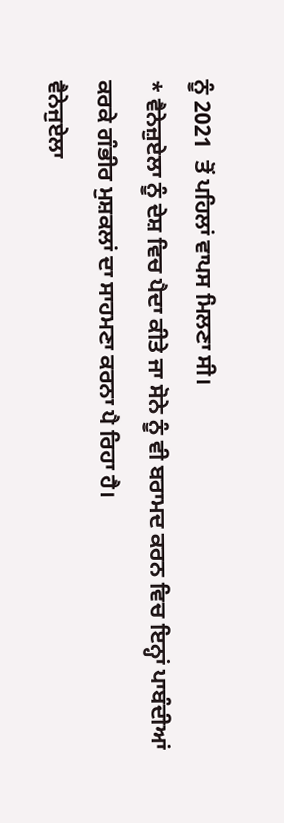ਨੂੰ 2021  ਤੋਂ ਪਹਿਲਾਂ ਵਾਪਸ ਮਿਲਣਾ ਸੀ।
* ਵੈਨੇਜ਼ੁਏਲਾ ਨੂੰ ਦੇਸ਼ ਵਿਚ ਪੈਦਾ ਕੀਤੇ ਜਾ ਸੋਨੇ ਨੂੰ ਵੀ ਬਰਾਮਦ ਕਰਨ ਵਿਚ ਇਨ੍ਹਾਂ ਪਾਬੰਦੀਆਂ ਕਰਕੇ ਗੰਭੀਰ ਮੁਸ਼ਕਲਾਂ ਦਾ ਸਾਹਮਣਾ ਕਰਨਾ ਪੈ ਰਿਹਾ ਹੈ।
ਵੈਨੇਜੁਏਲਾ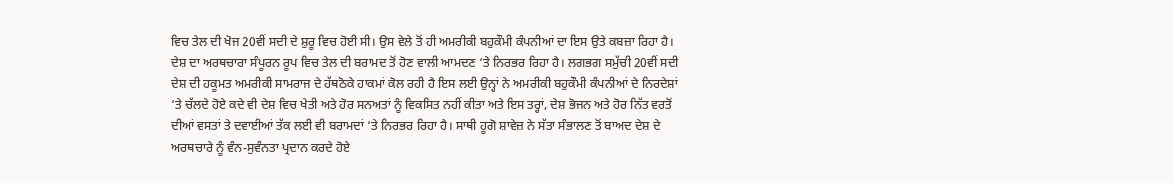ਵਿਚ ਤੇਲ ਦੀ ਖੋਜ 20ਵੀਂ ਸਦੀ ਦੇ ਸ਼ੁਰੂ ਵਿਚ ਹੋਈ ਸੀ। ਉਸ ਵੇਲੇ ਤੋਂ ਹੀ ਅਮਰੀਕੀ ਬਹੁਕੌਮੀ ਕੰਪਨੀਆਂ ਦਾ ਇਸ ਉਤੇ ਕਬਜ਼ਾ ਰਿਹਾ ਹੈ। ਦੇਸ਼ ਦਾ ਅਰਥਚਾਰਾ ਸੰਪੂਰਨ ਰੂਪ ਵਿਚ ਤੇਲ ਦੀ ਬਰਾਮਦ ਤੋਂ ਹੋਣ ਵਾਲੀ ਆਮਦਣ ‘ਤੇ ਨਿਰਭਰ ਰਿਹਾ ਹੈ। ਲਗਭਗ ਸਮੁੱਚੀ 20ਵੀਂ ਸਦੀ ਦੇਸ਼ ਦੀ ਹਕੂਮਤ ਅਮਰੀਕੀ ਸਾਮਰਾਜ ਦੇ ਹੱਥਠੋਕੇ ਹਾਕਮਾਂ ਕੋਲ ਰਹੀ ਹੈ ਇਸ ਲਈ ਉਨ੍ਹਾਂ ਨੇ ਅਮਰੀਕੀ ਬਹੁਕੌਮੀ ਕੰਪਨੀਆਂ ਦੇ ਨਿਰਦੇਸ਼ਾਂ ‘ਤੇ ਚੱਲਦੇ ਹੋਏ ਕਦੇ ਵੀ ਦੇਸ਼ ਵਿਚ ਖੇਤੀ ਅਤੇ ਹੋਰ ਸਨਅਤਾਂ ਨੂੰ ਵਿਕਸਿਤ ਨਹੀਂ ਕੀਤਾ ਅਤੇ ਇਸ ਤਰ੍ਹਾਂ, ਦੇਸ਼ ਭੋਜਨ ਅਤੇ ਹੋਰ ਨਿੱਤ ਵਰਤੋਂ ਦੀਆਂ ਵਸਤਾਂ ਤੇ ਦਵਾਈਆਂ ਤੱਕ ਲਈ ਵੀ ਬਰਾਮਦਾਂ ‘ਤੇ ਨਿਰਭਰ ਰਿਹਾ ਹੈ। ਸਾਥੀ ਹੂਗੋ ਸ਼ਾਵੇਜ਼ ਨੇ ਸੱਤਾ ਸੰਭਾਲਣ ਤੋਂ ਬਾਅਦ ਦੇਸ਼ ਦੇ ਅਰਥਚਾਰੇ ਨੂੰ ਵੰਨ-ਸੁਵੰਨਤਾ ਪ੍ਰਦਾਨ ਕਰਦੇ ਹੋਏ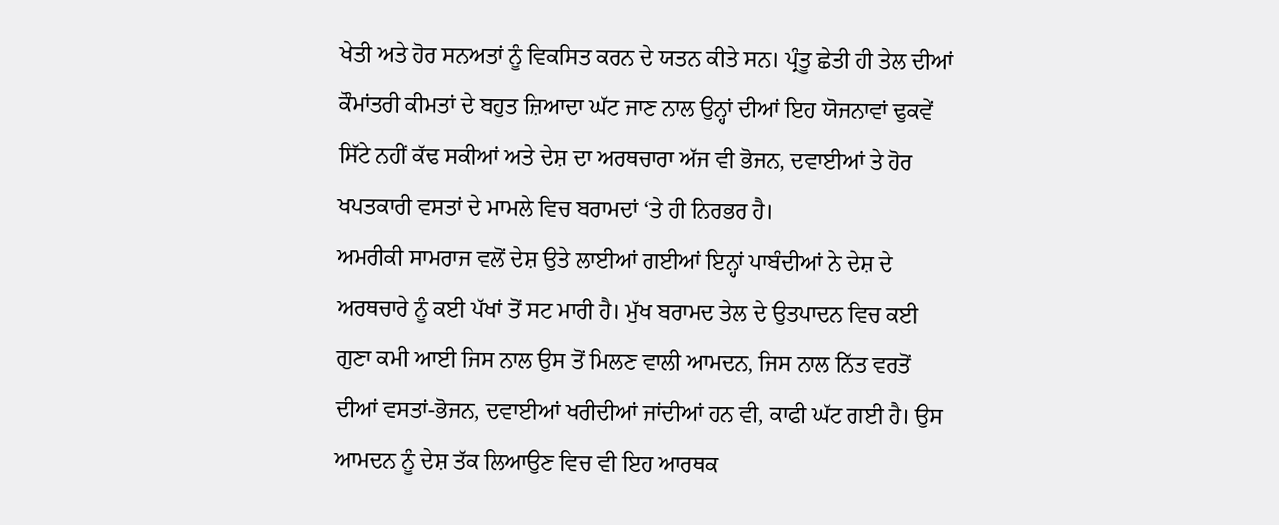ਖੇਤੀ ਅਤੇ ਹੋਰ ਸਨਅਤਾਂ ਨੂੰ ਵਿਕਸਿਤ ਕਰਨ ਦੇ ਯਤਨ ਕੀਤੇ ਸਨ। ਪ੍ਰੰਤੂ ਛੇਤੀ ਹੀ ਤੇਲ ਦੀਆਂ ਕੌਮਾਂਤਰੀ ਕੀਮਤਾਂ ਦੇ ਬਹੁਤ ਜ਼ਿਆਦਾ ਘੱਟ ਜਾਣ ਨਾਲ ਉਨ੍ਹਾਂ ਦੀਆਂ ਇਹ ਯੋਜਨਾਵਾਂ ਢੁਕਵੇਂ ਸਿੱਟੇ ਨਹੀਂ ਕੱਢ ਸਕੀਆਂ ਅਤੇ ਦੇਸ਼ ਦਾ ਅਰਥਚਾਰਾ ਅੱਜ ਵੀ ਭੋਜਨ, ਦਵਾਈਆਂ ਤੇ ਹੋਰ ਖਪਤਕਾਰੀ ਵਸਤਾਂ ਦੇ ਮਾਮਲੇ ਵਿਚ ਬਰਾਮਦਾਂ ‘ਤੇ ਹੀ ਨਿਰਭਰ ਹੈ।
ਅਮਰੀਕੀ ਸਾਮਰਾਜ ਵਲੋਂ ਦੇਸ਼ ਉਤੇ ਲਾਈਆਂ ਗਈਆਂ ਇਨ੍ਹਾਂ ਪਾਬੰਦੀਆਂ ਨੇ ਦੇਸ਼ ਦੇ ਅਰਥਚਾਰੇ ਨੂੰ ਕਈ ਪੱਖਾਂ ਤੋਂ ਸਟ ਮਾਰੀ ਹੈ। ਮੁੱਖ ਬਰਾਮਦ ਤੇਲ ਦੇ ਉਤਪਾਦਨ ਵਿਚ ਕਈ ਗੁਣਾ ਕਮੀ ਆਈ ਜਿਸ ਨਾਲ ਉਸ ਤੋਂ ਮਿਲਣ ਵਾਲੀ ਆਮਦਨ, ਜਿਸ ਨਾਲ ਨਿੱਤ ਵਰਤੋਂ ਦੀਆਂ ਵਸਤਾਂ-ਭੋਜਨ, ਦਵਾਈਆਂ ਖਰੀਦੀਆਂ ਜਾਂਦੀਆਂ ਹਨ ਵੀ, ਕਾਫੀ ਘੱਟ ਗਈ ਹੈ। ਉਸ ਆਮਦਨ ਨੂੰ ਦੇਸ਼ ਤੱਕ ਲਿਆਉਣ ਵਿਚ ਵੀ ਇਹ ਆਰਥਕ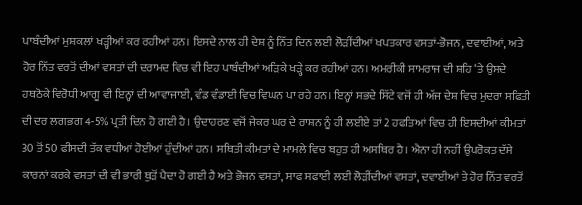ਪਾਬੰਦੀਆਂ ਮੁਸ਼ਕਲਾਂ ਖੜ੍ਹੀਆਂ ਕਰ ਰਹੀਆਂ ਹਨ। ਇਸਦੇ ਨਾਲ ਹੀ ਦੇਸ਼ ਨੂੰ ਨਿੱਤ ਦਿਨ ਲਈ ਲੋੜੀਂਦੀਆਂ ਖਪਤਕਾਰ ਵਸਤਾਂ-ਭੋਜਨ, ਦਵਾਈਆਂ, ਅਤੇ ਹੋਰ ਨਿੱਤ ਵਰਤੋਂ ਦੀਆਂ ਵਸਤਾਂ ਦੀ ਦਰਾਮਦ ਵਿਚ ਵੀ ਇਹ ਪਾਬੰਦੀਆਂ ਅੜਿਕੇ ਖੜ੍ਹੇ ਕਰ ਰਹੀਆਂ ਹਨ। ਅਮਰੀਕੀ ਸਾਮਰਾਜ ਦੀ ਸ਼ਹਿ ‘ਤੇ ਉਸਦੇ ਹਥਠੋਕੇ ਵਿਰੋਧੀ ਆਗੂ ਵੀ ਇਨ੍ਹਾਂ ਦੀ ਆਵਾਜਾਈ, ਵੰਡ ਵੰਡਾਈ ਵਿਚ ਵਿਘਨ ਪਾ ਰਹੇ ਹਨ। ਇਨ੍ਹਾਂ ਸਭਦੇ ਸਿੱਟੇ ਵਜੋਂ ਹੀ ਅੱਜ ਦੇਸ਼ ਵਿਚ ਮੁਦਰਾ ਸਫਿਤੀ ਦੀ ਦਰ ਲਗਭਗ 4-5% ਪ੍ਰਤੀ ਦਿਨ ਹੋ ਗਈ ਹੈ। ਉਦਾਹਰਣ ਵਜੋਂ ਜੇਕਰ ਘਰ ਦੇ ਰਾਸ਼ਨ ਨੂੰ ਹੀ ਲਈਏ ਤਾਂ 2 ਹਫਤਿਆਂ ਵਿਚ ਹੀ ਇਸਦੀਆਂ ਕੀਮਤਾਂ 30 ਤੋਂ 50 ਫੀਸਦੀ ਤੱਕ ਵਧੀਆਂ ਹੋਈਆਂ ਹੁੰਦੀਆਂ ਹਨ। ਸਥਿਤੀ ਕੀਮਤਾਂ ਦੇ ਮਾਮਲੇ ਵਿਚ ਬਹੁਤ ਹੀ ਅਸਥਿਰ ਹੈ। ਐਨਾ ਹੀ ਨਹੀਂ ਉਪਰੋਕਤ ਦੱਸੇ ਕਾਰਨਾਂ ਕਰਕੇ ਵਸਤਾਂ ਦੀ ਵੀ ਭਾਰੀ ਥੁੜੋਂ ਪੈਦਾ ਹੋ ਗਈ ਹੈ ਅਤੇ ਭੋਜਨ ਵਸਤਾਂ, ਸਾਫ ਸਫਾਈ ਲਈ ਲੋੜੀਂਦੀਆਂ ਵਸਤਾਂ, ਦਵਾਈਆਂ ਤੇ ਹੋਰ ਨਿੱਤ ਵਰਤੋਂ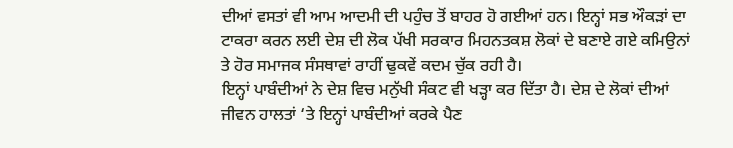ਦੀਆਂ ਵਸਤਾਂ ਵੀ ਆਮ ਆਦਮੀ ਦੀ ਪਹੁੰਚ ਤੋਂ ਬਾਹਰ ਹੋ ਗਈਆਂ ਹਨ। ਇਨ੍ਹਾਂ ਸਭ ਔਕੜਾਂ ਦਾ ਟਾਕਰਾ ਕਰਨ ਲਈ ਦੇਸ਼ ਦੀ ਲੋਕ ਪੱਖੀ ਸਰਕਾਰ ਮਿਹਨਤਕਸ਼ ਲੋਕਾਂ ਦੇ ਬਣਾਏ ਗਏ ਕਮਿਉਨਾਂ ਤੇ ਹੋਰ ਸਮਾਜਕ ਸੰਸਥਾਵਾਂ ਰਾਹੀਂ ਢੁਕਵੇਂ ਕਦਮ ਚੁੱਕ ਰਹੀ ਹੈ।
ਇਨ੍ਹਾਂ ਪਾਬੰਦੀਆਂ ਨੇ ਦੇਸ਼ ਵਿਚ ਮਨੁੱਖੀ ਸੰਕਟ ਵੀ ਖੜ੍ਹਾ ਕਰ ਦਿੱਤਾ ਹੈ। ਦੇਸ਼ ਦੇ ਲੋਕਾਂ ਦੀਆਂ ਜੀਵਨ ਹਾਲਤਾਂ ‘ਤੇ ਇਨ੍ਹਾਂ ਪਾਬੰਦੀਆਂ ਕਰਕੇ ਪੈਣ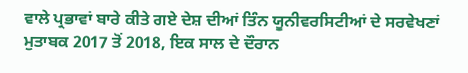ਵਾਲੇ ਪ੍ਰਭਾਵਾਂ ਬਾਰੇ ਕੀਤੇ ਗਏ ਦੇਸ਼ ਦੀਆਂ ਤਿੰਨ ਯੂਨੀਵਰਸਿਟੀਆਂ ਦੇ ਸਰਵੇਖਣਾਂ ਮੁਤਾਬਕ 2017 ਤੋਂ 2018, ਇਕ ਸਾਲ ਦੇ ਦੌਰਾਨ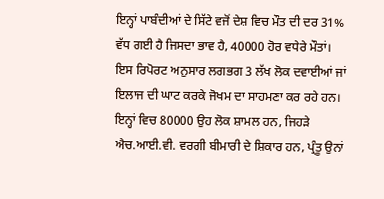ਇਨ੍ਹਾਂ ਪਾਬੰਦੀਆਂ ਦੇ ਸਿੱਟੇ ਵਜੋਂ ਦੇਸ਼ ਵਿਚ ਮੌਤ ਦੀ ਦਰ 31% ਵੱਧ ਗਈ ਹੈ ਜਿਸਦਾ ਭਾਵ ਹੈ, 40000 ਹੋਰ ਵਧੇਰੇ ਮੌਤਾਂ। ਇਸ ਰਿਪੋਰਟ ਅਨੁਸਾਰ ਲਗਭਗ 3 ਲੱਖ ਲੋਕ ਦਵਾਈਆਂ ਜਾਂ ਇਲਾਜ ਦੀ ਘਾਟ ਕਰਕੇ ਜੋਖਮ ਦਾ ਸਾਹਮਣਾ ਕਰ ਰਹੇ ਹਨ। ਇਨ੍ਹਾਂ ਵਿਚ 80000 ਉਹ ਲੋਕ ਸ਼ਾਮਲ ਹਨ, ਜਿਹੜੇ ਐਚ.ਆਈ.ਵੀ. ਵਰਗੀ ਬੀਮਾਰੀ ਦੇ ਸ਼ਿਕਾਰ ਹਨ, ਪ੍ਰੰਤੂ ਉਨਾਂ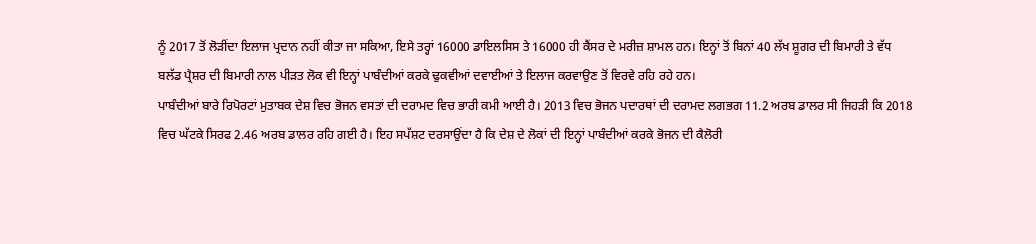ਨੂੰ 2017 ਤੋਂ ਲੋੜੀਂਦਾ ਇਲਾਜ ਪ੍ਰਦਾਨ ਨਹੀਂ ਕੀਤਾ ਜਾ ਸਕਿਆ, ਇਸੇ ਤਰ੍ਹਾਂ 16000 ਡਾਇਲਸਿਸ ਤੇ 16000 ਹੀ ਕੈਂਸਰ ਦੇ ਮਰੀਜ਼ ਸ਼ਾਮਲ ਹਨ। ਇਨ੍ਹਾਂ ਤੋਂ ਬਿਨਾਂ 40 ਲੱਖ ਸ਼ੂਗਰ ਦੀ ਬਿਮਾਰੀ ਤੇ ਵੱਧ ਬਲੱਡ ਪ੍ਰੈਸ਼ਰ ਦੀ ਬਿਮਾਰੀ ਨਾਲ ਪੀੜਤ ਲੋਕ ਵੀ ਇਨ੍ਹਾਂ ਪਾਬੰਦੀਆਂ ਕਰਕੇ ਢੁਕਵੀਆਂ ਦਵਾਈਆਂ ਤੇ ਇਲਾਜ ਕਰਵਾਉਣ ਤੋਂ ਵਿਰਵੇ ਰਹਿ ਰਹੇ ਹਨ।
ਪਾਬੰਦੀਆਂ ਬਾਰੇ ਰਿਪੋਰਟਾਂ ਮੁਤਾਬਕ ਦੇਸ਼ ਵਿਚ ਭੋਜਨ ਵਸਤਾਂ ਦੀ ਦਰਾਮਦ ਵਿਚ ਭਾਰੀ ਕਮੀ ਆਈ ਹੈ। 2013 ਵਿਚ ਭੋਜਨ ਪਦਾਰਥਾਂ ਦੀ ਦਰਾਮਦ ਲਗਭਗ 11.2 ਅਰਬ ਡਾਲਰ ਸੀ ਜਿਹੜੀ ਕਿ 2018 ਵਿਚ ਘੱਟਕੇ ਸਿਰਫ 2.46 ਅਰਬ ਡਾਲਰ ਰਹਿ ਗਈ ਹੈ। ਇਹ ਸਪੱਸ਼ਟ ਦਰਸਾਉਂਦਾ ਹੈ ਕਿ ਦੇਸ਼ ਦੇ ਲੋਕਾਂ ਦੀ ਇਨ੍ਹਾਂ ਪਾਬੰਦੀਆਂ ਕਰਕੇ ਭੋਜਨ ਦੀ ਕੈਲੋਰੀ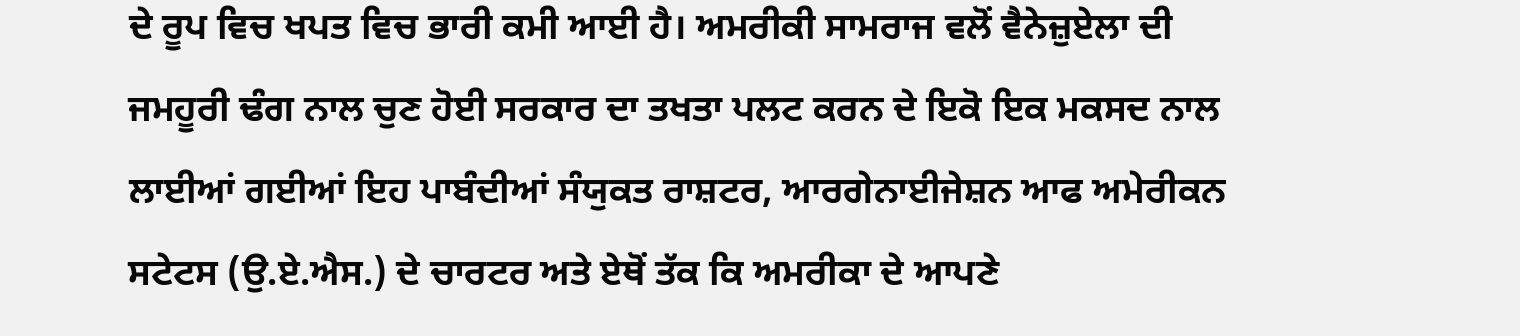ਦੇ ਰੂਪ ਵਿਚ ਖਪਤ ਵਿਚ ਭਾਰੀ ਕਮੀ ਆਈ ਹੈ। ਅਮਰੀਕੀ ਸਾਮਰਾਜ ਵਲੋਂ ਵੈਨੇਜ਼ੁਏਲਾ ਦੀ ਜਮਹੂਰੀ ਢੰਗ ਨਾਲ ਚੁਣ ਹੋਈ ਸਰਕਾਰ ਦਾ ਤਖਤਾ ਪਲਟ ਕਰਨ ਦੇ ਇਕੋ ਇਕ ਮਕਸਦ ਨਾਲ ਲਾਈਆਂ ਗਈਆਂ ਇਹ ਪਾਬੰਦੀਆਂ ਸੰਯੁਕਤ ਰਾਸ਼ਟਰ, ਆਰਗੇਨਾਈਜੇਸ਼ਨ ਆਫ ਅਮੇਰੀਕਨ ਸਟੇਟਸ (ਉ.ਏ.ਐਸ.) ਦੇ ਚਾਰਟਰ ਅਤੇ ਏਥੋਂ ਤੱਕ ਕਿ ਅਮਰੀਕਾ ਦੇ ਆਪਣੇ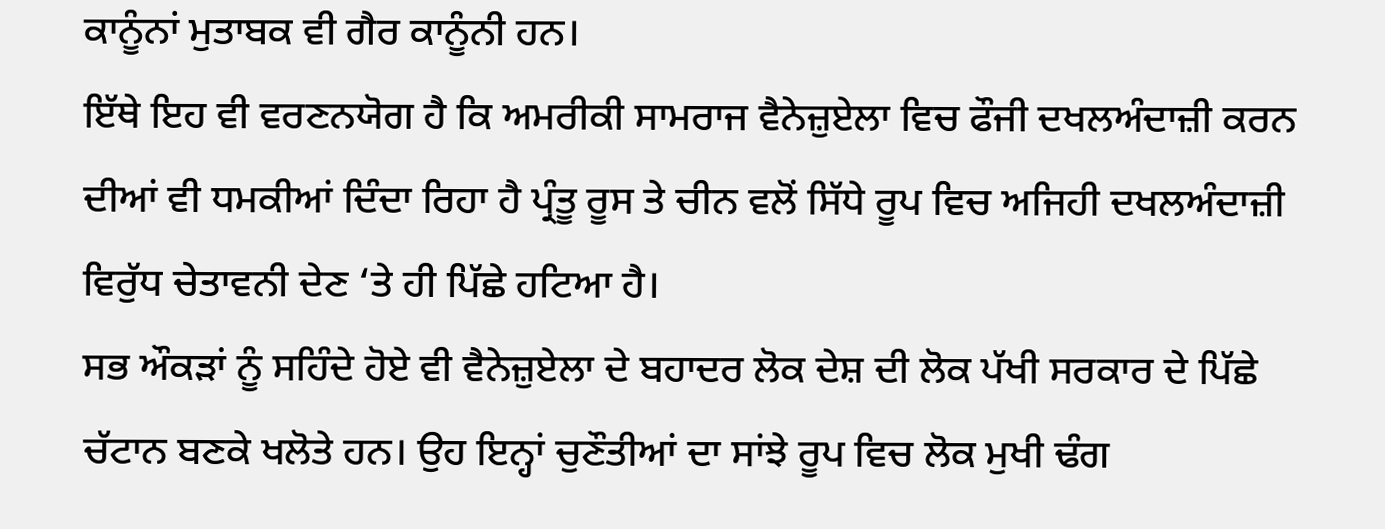ਕਾਨੂੰਨਾਂ ਮੁਤਾਬਕ ਵੀ ਗੈਰ ਕਾਨੂੰਨੀ ਹਨ।
ਇੱਥੇ ਇਹ ਵੀ ਵਰਣਨਯੋਗ ਹੈ ਕਿ ਅਮਰੀਕੀ ਸਾਮਰਾਜ ਵੈਨੇਜ਼ੁਏਲਾ ਵਿਚ ਫੌਜੀ ਦਖਲਅੰਦਾਜ਼ੀ ਕਰਨ ਦੀਆਂ ਵੀ ਧਮਕੀਆਂ ਦਿੰਦਾ ਰਿਹਾ ਹੈ ਪ੍ਰੰਤੂ ਰੂਸ ਤੇ ਚੀਨ ਵਲੋਂ ਸਿੱਧੇ ਰੂਪ ਵਿਚ ਅਜਿਹੀ ਦਖਲਅੰਦਾਜ਼ੀ ਵਿਰੁੱਧ ਚੇਤਾਵਨੀ ਦੇਣ ‘ਤੇ ਹੀ ਪਿੱਛੇ ਹਟਿਆ ਹੈ।
ਸਭ ਔਕੜਾਂ ਨੂੰ ਸਹਿੰਦੇ ਹੋਏ ਵੀ ਵੈਨੇਜ਼ੁਏਲਾ ਦੇ ਬਹਾਦਰ ਲੋਕ ਦੇਸ਼ ਦੀ ਲੋਕ ਪੱਖੀ ਸਰਕਾਰ ਦੇ ਪਿੱਛੇ ਚੱਟਾਨ ਬਣਕੇ ਖਲੋਤੇ ਹਨ। ਉਹ ਇਨ੍ਹਾਂ ਚੁਣੌਤੀਆਂ ਦਾ ਸਾਂਝੇ ਰੂਪ ਵਿਚ ਲੋਕ ਮੁਖੀ ਢੰਗ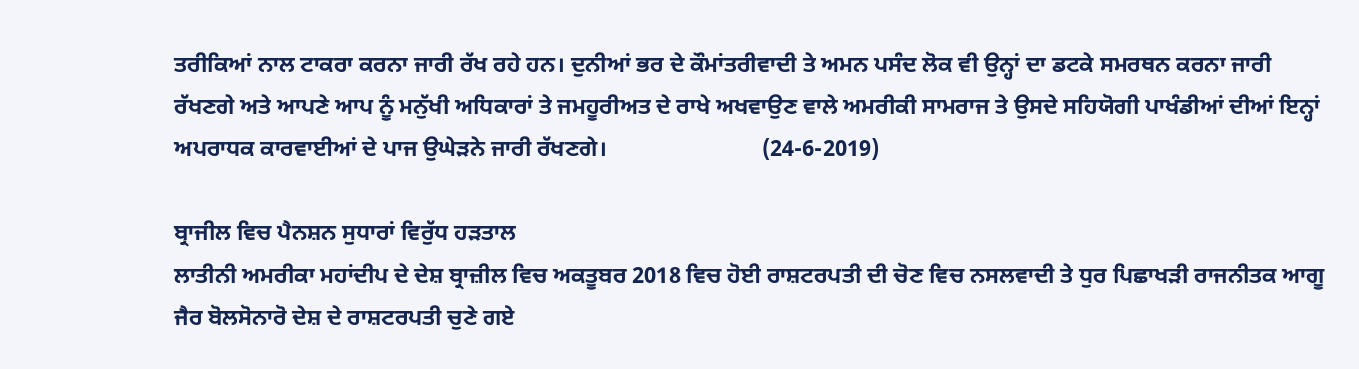ਤਰੀਕਿਆਂ ਨਾਲ ਟਾਕਰਾ ਕਰਨਾ ਜਾਰੀ ਰੱਖ ਰਹੇ ਹਨ। ਦੁਨੀਆਂ ਭਰ ਦੇ ਕੌਮਾਂਤਰੀਵਾਦੀ ਤੇ ਅਮਨ ਪਸੰਦ ਲੋਕ ਵੀ ਉਨ੍ਹਾਂ ਦਾ ਡਟਕੇ ਸਮਰਥਨ ਕਰਨਾ ਜਾਰੀ ਰੱਖਣਗੇ ਅਤੇ ਆਪਣੇ ਆਪ ਨੂੰ ਮਨੁੱਖੀ ਅਧਿਕਾਰਾਂ ਤੇ ਜਮਹੂਰੀਅਤ ਦੇ ਰਾਖੇ ਅਖਵਾਉਣ ਵਾਲੇ ਅਮਰੀਕੀ ਸਾਮਰਾਜ ਤੇ ਉਸਦੇ ਸਹਿਯੋਗੀ ਪਾਖੰਡੀਆਂ ਦੀਆਂ ਇਨ੍ਹਾਂ ਅਪਰਾਧਕ ਕਾਰਵਾਈਆਂ ਦੇ ਪਾਜ ਉਘੇੜਨੇ ਜਾਰੀ ਰੱਖਣਗੇ।                           (24-6-2019)

ਬ੍ਰਾਜੀਲ ਵਿਚ ਪੈਨਸ਼ਨ ਸੁਧਾਰਾਂ ਵਿਰੁੱਧ ਹੜਤਾਲ
ਲਾਤੀਨੀ ਅਮਰੀਕਾ ਮਹਾਂਦੀਪ ਦੇ ਦੇਸ਼ ਬ੍ਰਾਜ਼ੀਲ ਵਿਚ ਅਕਤੂਬਰ 2018 ਵਿਚ ਹੋਈ ਰਾਸ਼ਟਰਪਤੀ ਦੀ ਚੋਣ ਵਿਚ ਨਸਲਵਾਦੀ ਤੇ ਧੁਰ ਪਿਛਾਖੜੀ ਰਾਜਨੀਤਕ ਆਗੂ ਜੈਰ ਬੋਲਸੋਨਾਰੋ ਦੇਸ਼ ਦੇ ਰਾਸ਼ਟਰਪਤੀ ਚੁਣੇ ਗਏ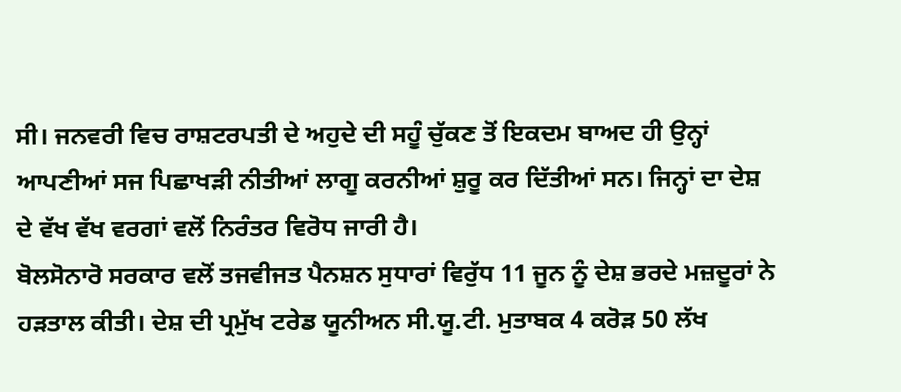ਸੀ। ਜਨਵਰੀ ਵਿਚ ਰਾਸ਼ਟਰਪਤੀ ਦੇ ਅਹੁਦੇ ਦੀ ਸਹੂੰ ਚੁੱਕਣ ਤੋਂ ਇਕਦਮ ਬਾਅਦ ਹੀ ਉਨ੍ਹਾਂ ਆਪਣੀਆਂ ਸਜ ਪਿਛਾਖੜੀ ਨੀਤੀਆਂ ਲਾਗੂ ਕਰਨੀਆਂ ਸ਼ੁਰੂ ਕਰ ਦਿੱਤੀਆਂ ਸਨ। ਜਿਨ੍ਹਾਂ ਦਾ ਦੇਸ਼ ਦੇ ਵੱਖ ਵੱਖ ਵਰਗਾਂ ਵਲੋਂ ਨਿਰੰਤਰ ਵਿਰੋਧ ਜਾਰੀ ਹੈ।
ਬੋਲਸੋਨਾਰੋ ਸਰਕਾਰ ਵਲੋਂ ਤਜਵੀਜਤ ਪੈਨਸ਼ਨ ਸੁਧਾਰਾਂ ਵਿਰੁੱਧ 11 ਜੂਨ ਨੂੰ ਦੇਸ਼ ਭਰਦੇ ਮਜ਼ਦੂਰਾਂ ਨੇ ਹੜਤਾਲ ਕੀਤੀ। ਦੇਸ਼ ਦੀ ਪ੍ਰਮੁੱਖ ਟਰੇਡ ਯੂਨੀਅਨ ਸੀ.ਯੂ.ਟੀ. ਮੁਤਾਬਕ 4 ਕਰੋੜ 50 ਲੱਖ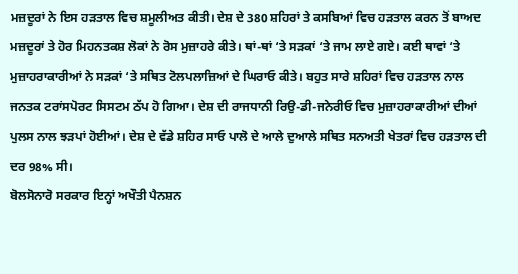ਮਜ਼ਦੂਰਾਂ ਨੇ ਇਸ ਹੜਤਾਲ ਵਿਚ ਸ਼ਮੂਲੀਅਤ ਕੀਤੀ। ਦੇਸ਼ ਦੇ 380 ਸ਼ਹਿਰਾਂ ਤੇ ਕਸਬਿਆਂ ਵਿਚ ਹੜਤਾਲ ਕਰਨ ਤੋਂ ਬਾਅਦ ਮਜ਼ਦੂਰਾਂ ਤੇ ਹੋਰ ਮਿਹਨਤਕਸ਼ ਲੋਕਾਂ ਨੇ ਰੋਸ ਮੁਜ਼ਾਹਰੇ ਕੀਤੇ। ਥਾਂ-ਥਾਂ ‘ਤੇ ਸੜਕਾਂ ‘ਤੇ ਜਾਮ ਲਾਏ ਗਏ। ਕਈ ਥਾਵਾਂ ‘ਤੇ ਮੁਜ਼ਾਹਰਾਕਾਰੀਆਂ ਨੇ ਸੜਕਾਂ ‘ਤੇ ਸਥਿਤ ਟੋਲਪਲਾਜ਼ਿਆਂ ਦੇ ਘਿਰਾਓ ਕੀਤੇ। ਬਹੁਤ ਸਾਰੇ ਸ਼ਹਿਰਾਂ ਵਿਚ ਹੜਤਾਲ ਨਾਲ ਜਨਤਕ ਟਰਾਂਸਪੋਰਟ ਸਿਸਟਮ ਠੱਪ ਹੋ ਗਿਆ। ਦੇਸ਼ ਦੀ ਰਾਜਧਾਨੀ ਰਿਉ-ਡੀ-ਜਨੇਰੀਓ ਵਿਚ ਮੁਜ਼ਾਹਰਾਕਾਰੀਆਂ ਦੀਆਂ ਪੁਲਸ ਨਾਲ ਝੜਪਾਂ ਹੋਈਆਂ। ਦੇਸ਼ ਦੇ ਵੱਡੇ ਸ਼ਹਿਰ ਸਾਓ ਪਾਲੋ ਦੇ ਆਲੇ ਦੁਆਲੇ ਸਥਿਤ ਸਨਅਤੀ ਖੇਤਰਾਂ ਵਿਚ ਹੜਤਾਲ ਦੀ ਦਰ 98% ਸੀ।
ਬੋਲਸੋਨਾਰੋ ਸਰਕਾਰ ਇਨ੍ਹਾਂ ਅਖੌਤੀ ਪੈਨਸ਼ਨ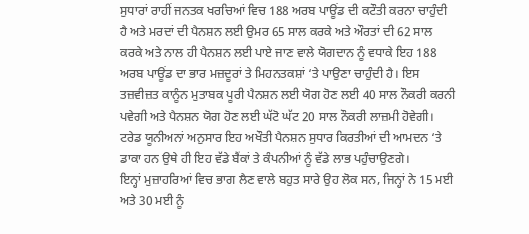ਸੁਧਾਰਾਂ ਰਾਹੀਂ ਜਨਤਕ ਖਰਚਿਆਂ ਵਿਚ 188 ਅਰਬ ਪਾਊਂਡ ਦੀ ਕਟੌਤੀ ਕਰਨਾ ਚਾਹੁੰਦੀ ਹੈ ਅਤੇ ਮਰਦਾਂ ਦੀ ਪੈਨਸ਼ਨ ਲਈ ਉਮਰ 65 ਸਾਲ ਕਰਕੇ ਅਤੇ ਔਰਤਾਂ ਦੀ 62 ਸਾਲ ਕਰਕੇ ਅਤੇ ਨਾਲ ਹੀ ਪੈਨਸ਼ਨ ਲਈ ਪਾਏ ਜਾਣ ਵਾਲੇ ਯੋਗਦਾਨ ਨੂੰ ਵਧਾਕੇ ਇਹ 188 ਅਰਬ ਪਾਊਂਡ ਦਾ ਭਾਰ ਮਜ਼ਦੂਰਾਂ ਤੇ ਮਿਹਨਤਕਸ਼ਾਂ ‘ਤੇ ਪਾਉਣਾ ਚਾਹੁੰਦੀ ਹੈ। ਇਸ ਤਜ਼ਵੀਜ਼ਤ ਕਾਨੂੰਨ ਮੁਤਾਬਕ ਪੂਰੀ ਪੈਨਸ਼ਨ ਲਈ ਯੋਗ ਹੋਣ ਲਈ 40 ਸਾਲ ਨੌਕਰੀ ਕਰਨੀ ਪਵੇਗੀ ਅਤੇ ਪੈਨਸ਼ਨ ਯੋਗ ਹੋਣ ਲਈ ਘੱਟੋ ਘੱਟ 20 ਸਾਲ ਨੌਕਰੀ ਲਾਜ਼ਮੀ ਹੋਵੇਗੀ। ਟਰੇਡ ਯੂਨੀਅਨਾਂ ਅਨੁਸਾਰ ਇਹ ਅਖੌਤੀ ਪੈਨਸ਼ਨ ਸੁਧਾਰ ਕਿਰਤੀਆਂ ਦੀ ਆਮਦਨ ‘ਤੇ ਡਾਕਾ ਹਨ ਉਥੇ ਹੀ ਇਹ ਵੱਡੇ ਬੈਂਕਾਂ ਤੇ ਕੰਪਨੀਆਂ ਨੂੰ ਵੱਡੇ ਲਾਭ ਪਹੁੰਚਾਉਣਗੇ।
ਇਨ੍ਹਾਂ ਮੁਜ਼ਾਹਰਿਆਂ ਵਿਚ ਭਾਗ ਲੈਣ ਵਾਲੇ ਬਹੁਤ ਸਾਰੇ ਉਹ ਲੋਕ ਸਨ, ਜਿਨ੍ਹਾਂ ਨੇ 15 ਮਈ ਅਤੇ 30 ਮਈ ਨੂੰ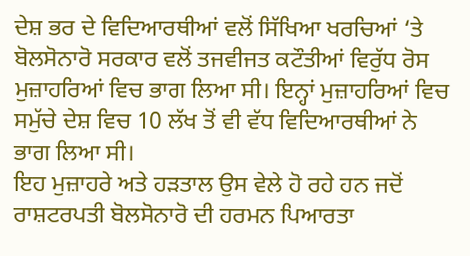ਦੇਸ਼ ਭਰ ਦੇ ਵਿਦਿਆਰਥੀਆਂ ਵਲੋਂ ਸਿੱਖਿਆ ਖਰਚਿਆਂ ‘ਤੇ ਬੋਲਸੋਨਾਰੋ ਸਰਕਾਰ ਵਲੋਂ ਤਜਵੀਜਤ ਕਟੌਤੀਆਂ ਵਿਰੁੱਧ ਰੋਸ ਮੁਜ਼ਾਹਰਿਆਂ ਵਿਚ ਭਾਗ ਲਿਆ ਸੀ। ਇਨ੍ਹਾਂ ਮੁਜ਼ਾਹਰਿਆਂ ਵਿਚ ਸਮੁੱਚੇ ਦੇਸ਼ ਵਿਚ 10 ਲੱਖ ਤੋਂ ਵੀ ਵੱਧ ਵਿਦਿਆਰਥੀਆਂ ਨੇ ਭਾਗ ਲਿਆ ਸੀ।
ਇਹ ਮੁਜ਼ਾਹਰੇ ਅਤੇ ਹੜਤਾਲ ਉਸ ਵੇਲੇ ਹੋ ਰਹੇ ਹਨ ਜਦੋਂ ਰਾਸ਼ਟਰਪਤੀ ਬੋਲਸੋਨਾਰੋ ਦੀ ਹਰਮਨ ਪਿਆਰਤਾ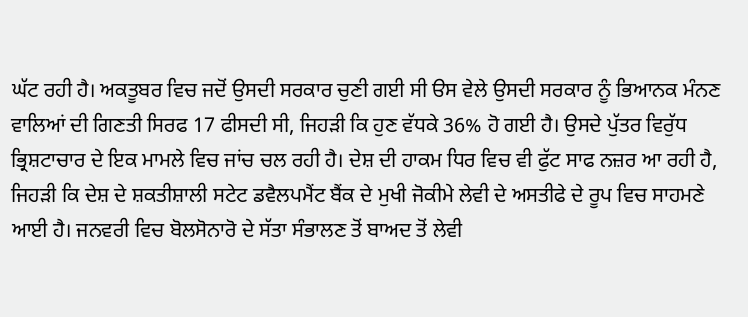ਘੱਟ ਰਹੀ ਹੈ। ਅਕਤੂਬਰ ਵਿਚ ਜਦੋਂ ਉਸਦੀ ਸਰਕਾਰ ਚੁਣੀ ਗਈ ਸੀ ੳਸ ਵੇਲੇ ਉਸਦੀ ਸਰਕਾਰ ਨੂੰ ਭਿਆਨਕ ਮੰਨਣ ਵਾਲਿਆਂ ਦੀ ਗਿਣਤੀ ਸਿਰਫ 17 ਫੀਸਦੀ ਸੀ, ਜਿਹੜੀ ਕਿ ਹੁਣ ਵੱਧਕੇ 36% ਹੋ ਗਈ ਹੈ। ਉਸਦੇ ਪੁੱਤਰ ਵਿਰੁੱਧ ਭ੍ਰਿਸ਼ਟਾਚਾਰ ਦੇ ਇਕ ਮਾਮਲੇ ਵਿਚ ਜਾਂਚ ਚਲ ਰਹੀ ਹੈ। ਦੇਸ਼ ਦੀ ਹਾਕਮ ਧਿਰ ਵਿਚ ਵੀ ਫੁੱਟ ਸਾਫ ਨਜ਼ਰ ਆ ਰਹੀ ਹੈ, ਜਿਹੜੀ ਕਿ ਦੇਸ਼ ਦੇ ਸ਼ਕਤੀਸ਼ਾਲੀ ਸਟੇਟ ਡਵੈਲਪਮੈਂਟ ਬੈਂਕ ਦੇ ਮੁਖੀ ਜੋਕੀਮੇ ਲੇਵੀ ਦੇ ਅਸਤੀਫੇ ਦੇ ਰੂਪ ਵਿਚ ਸਾਹਮਣੇ ਆਈ ਹੈ। ਜਨਵਰੀ ਵਿਚ ਬੋਲਸੋਨਾਰੋ ਦੇ ਸੱਤਾ ਸੰਭਾਲਣ ਤੋਂ ਬਾਅਦ ਤੋਂ ਲੇਵੀ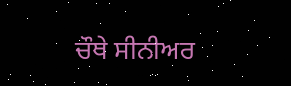ਚੌਥੇ ਸੀਨੀਅਰ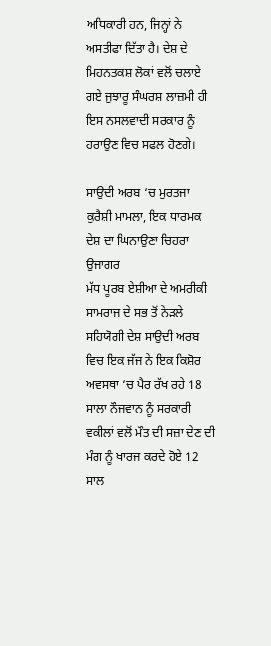ਅਧਿਕਾਰੀ ਹਨ, ਜਿਨ੍ਹਾਂ ਨੇ ਅਸਤੀਫਾ ਦਿੱਤਾ ਹੈ। ਦੇਸ਼ ਦੇ ਮਿਹਨਤਕਸ਼ ਲੋਕਾਂ ਵਲੋਂ ਚਲਾਏ ਗਏ ਜੁਝਾਰੂ ਸੰਘਰਸ਼ ਲਾਜ਼ਮੀ ਹੀ ਇਸ ਨਸਲਵਾਦੀ ਸਰਕਾਰ ਨੂੰ ਹਰਾਉਣ ਵਿਚ ਸਫਲ ਹੋਣਗੇ।

ਸਾਉਦੀ ਅਰਬ ‘ਚ ਮੁਰਤਜਾ ਕੁਰੈਸ਼ੀ ਮਾਮਲਾ, ਇਕ ਧਾਰਮਕ ਦੇਸ਼ ਦਾ ਘਿਨਾਉਣਾ ਚਿਹਰਾ ਉਜਾਗਰ
ਮੱਧ ਪੂਰਬ ਏਸ਼ੀਆ ਦੇ ਅਮਰੀਕੀ ਸਾਮਰਾਜ ਦੇ ਸਭ ਤੋਂ ਨੇੜਲੇ ਸਹਿਯੋਗੀ ਦੇਸ਼ ਸਾਉਦੀ ਅਰਬ ਵਿਚ ਇਕ ਜੱਜ ਨੇ ਇਕ ਕਿਸ਼ੋਰ ਅਵਸਥਾ ‘ਚ ਪੈਰ ਰੱਖ ਰਹੇ 18 ਸਾਲਾ ਨੌਜਵਾਨ ਨੂੰ ਸਰਕਾਰੀ ਵਕੀਲਾਂ ਵਲੋਂ ਮੌਤ ਦੀ ਸਜ਼ਾ ਦੇਣ ਦੀ ਮੰਗ ਨੂੰ ਖਾਰਜ ਕਰਦੇ ਹੋਏ 12 ਸਾਲ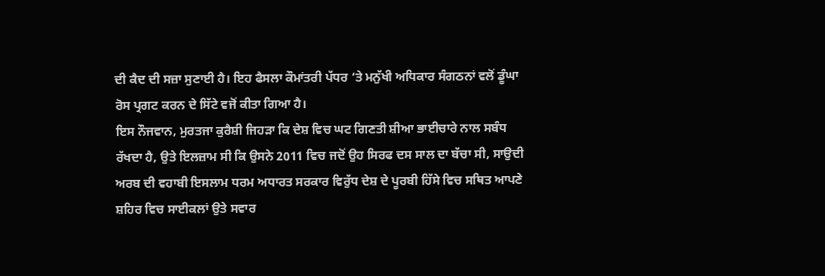ਦੀ ਕੈਦ ਦੀ ਸਜ਼ਾ ਸੁਣਾਈ ਹੈ। ਇਹ ਫੈਸਲਾ ਕੌਮਾਂਤਰੀ ਪੱਧਰ ‘ਤੇ ਮਨੁੱਖੀ ਅਧਿਕਾਰ ਸੰਗਠਨਾਂ ਵਲੋਂ ਡੂੰਘਾ ਰੋਸ ਪ੍ਰਗਟ ਕਰਨ ਦੇ ਸਿੱਟੇ ਵਜੋਂ ਕੀਤਾ ਗਿਆ ਹੈ।
ਇਸ ਨੌਜਵਾਨ, ਮੁਰਤਜਾ ਕੁਰੈਸ਼ੀ ਜਿਹੜਾ ਕਿ ਦੇਸ਼ ਵਿਚ ਘਟ ਗਿਣਤੀ ਸ਼ੀਆ ਭਾਈਚਾਰੇ ਨਾਲ ਸਬੰਧ ਰੱਖਦਾ ਹੈ, ਉਤੇ ਇਲਜ਼ਾਮ ਸੀ ਕਿ ਉਸਨੇ 2011 ਵਿਚ ਜਦੋਂ ਉਹ ਸਿਰਫ ਦਸ ਸਾਲ ਦਾ ਬੱਚਾ ਸੀ, ਸਾਉਦੀ ਅਰਬ ਦੀ ਵਹਾਬੀ ਇਸਲਾਮ ਧਰਮ ਅਧਾਰਤ ਸਰਕਾਰ ਵਿਰੁੱਧ ਦੇਸ਼ ਦੇ ਪੂਰਬੀ ਹਿੱਸੇ ਵਿਚ ਸਥਿਤ ਆਪਣੇ ਸ਼ਹਿਰ ਵਿਚ ਸਾਈਕਲਾਂ ਉਤੇ ਸਵਾਰ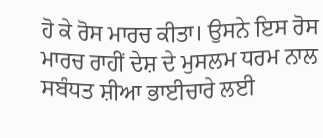ਹੋ ਕੇ ਰੋਸ ਮਾਰਚ ਕੀਤਾ। ਉਸਨੇ ਇਸ ਰੋਸ ਮਾਰਚ ਰਾਹੀਂ ਦੇਸ਼ ਦੇ ਮੁਸਲਮ ਧਰਮ ਨਾਲ ਸਬੰਧਤ ਸ਼ੀਆ ਭਾਈਚਾਰੇ ਲਈ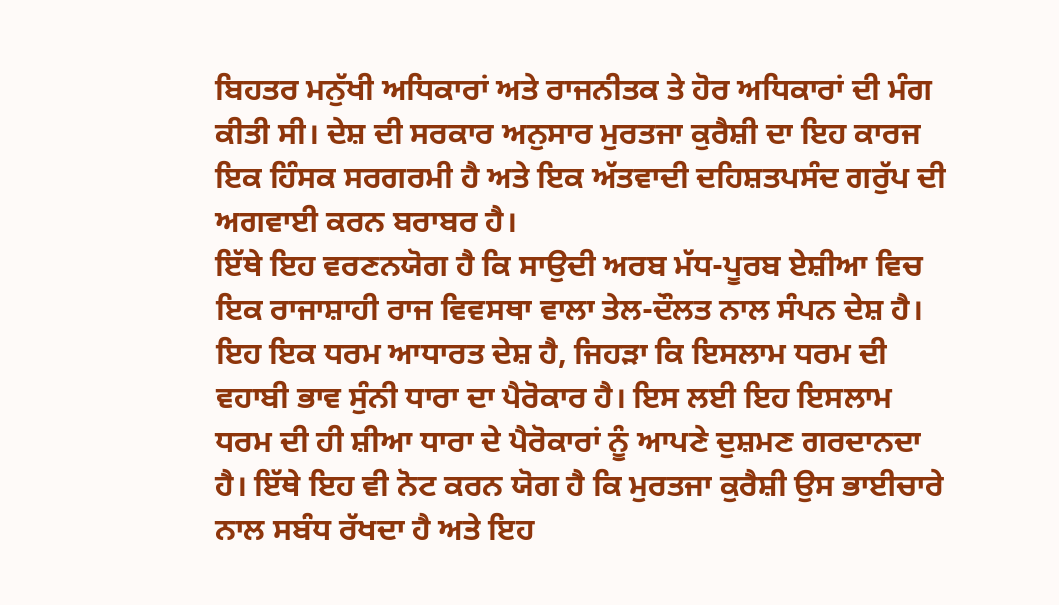ਬਿਹਤਰ ਮਨੁੱਖੀ ਅਧਿਕਾਰਾਂ ਅਤੇ ਰਾਜਨੀਤਕ ਤੇ ਹੋਰ ਅਧਿਕਾਰਾਂ ਦੀ ਮੰਗ ਕੀਤੀ ਸੀ। ਦੇਸ਼ ਦੀ ਸਰਕਾਰ ਅਨੁਸਾਰ ਮੁਰਤਜਾ ਕੁਰੈਸ਼ੀ ਦਾ ਇਹ ਕਾਰਜ ਇਕ ਹਿੰਸਕ ਸਰਗਰਮੀ ਹੈ ਅਤੇ ਇਕ ਅੱਤਵਾਦੀ ਦਹਿਸ਼ਤਪਸੰਦ ਗਰੁੱਪ ਦੀ ਅਗਵਾਈ ਕਰਨ ਬਰਾਬਰ ਹੈ।
ਇੱਥੇ ਇਹ ਵਰਣਨਯੋਗ ਹੈ ਕਿ ਸਾਉਦੀ ਅਰਬ ਮੱਧ-ਪੂਰਬ ਏਸ਼ੀਆ ਵਿਚ ਇਕ ਰਾਜਾਸ਼ਾਹੀ ਰਾਜ ਵਿਵਸਥਾ ਵਾਲਾ ਤੇਲ-ਦੌਲਤ ਨਾਲ ਸੰਪਨ ਦੇਸ਼ ਹੈ। ਇਹ ਇਕ ਧਰਮ ਆਧਾਰਤ ਦੇਸ਼ ਹੈ, ਜਿਹੜਾ ਕਿ ਇਸਲਾਮ ਧਰਮ ਦੀ ਵਹਾਬੀ ਭਾਵ ਸੁੰਨੀ ਧਾਰਾ ਦਾ ਪੈਰੋਕਾਰ ਹੈ। ਇਸ ਲਈ ਇਹ ਇਸਲਾਮ ਧਰਮ ਦੀ ਹੀ ਸ਼ੀਆ ਧਾਰਾ ਦੇ ਪੈਰੋਕਾਰਾਂ ਨੂੰ ਆਪਣੇ ਦੁਸ਼ਮਣ ਗਰਦਾਨਦਾ ਹੈ। ਇੱਥੇ ਇਹ ਵੀ ਨੋਟ ਕਰਨ ਯੋਗ ਹੈ ਕਿ ਮੁਰਤਜਾ ਕੁਰੈਸ਼ੀ ਉਸ ਭਾਈਚਾਰੇ ਨਾਲ ਸਬੰਧ ਰੱਖਦਾ ਹੈ ਅਤੇ ਇਹ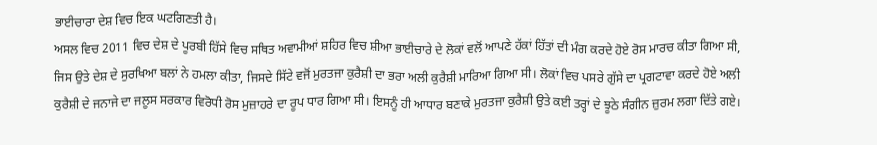ਭਾਈਚਾਰਾ ਦੇਸ਼ ਵਿਚ ਇਕ ਘਟਗਿਣਤੀ ਹੈ।
ਅਸਲ ਵਿਚ 2011 ਵਿਚ ਦੇਸ਼ ਦੇ ਪੂਰਬੀ ਹਿੱਸੇ ਵਿਚ ਸਥਿਤ ਅਵਾਮੀਆਂ ਸ਼ਹਿਰ ਵਿਚ ਸ਼ੀਆ ਭਾਈਚਾਰੇ ਦੇ ਲੋਕਾਂ ਵਲੋਂ ਆਪਣੇ ਹੱਕਾਂ ਹਿੱਤਾਂ ਦੀ ਮੰਗ ਕਰਦੇ ਹੋਏ ਰੋਸ ਮਾਰਚ ਕੀਤਾ ਗਿਆ ਸੀ, ਜਿਸ ਉਤੇ ਦੇਸ਼ ਦੇ ਸੁਰਖਿਆ ਬਲਾਂ ਨੇ ਹਮਲਾ ਕੀਤਾ, ਜਿਸਦੇ ਸਿੱਟੇ ਵਜੋਂ ਮੁਰਤਜਾ ਕੁਰੈਸ਼ੀ ਦਾ ਭਰਾ ਅਲੀ ਕੁਰੈਸ਼ੀ ਮਾਰਿਆ ਗਿਆ ਸੀ। ਲੋਕਾਂ ਵਿਚ ਪਸਰੇ ਗੁੱਸੇ ਦਾ ਪ੍ਰਗਟਾਵਾ ਕਰਦੇ ਹੋਏ ਅਲੀ ਕੁਰੈਸ਼ੀ ਦੇ ਜਨਾਜੇ ਦਾ ਜਲੂਸ ਸਰਕਾਰ ਵਿਰੋਧੀ ਰੋਸ ਮੁਜ਼ਾਹਰੇ ਦਾ ਰੂਪ ਧਾਰ ਗਿਆ ਸੀ। ਇਸਨੂੰ ਹੀ ਆਧਾਰ ਬਣਾਕੇ ਮੁਰਤਜਾ ਕੁਰੈਸ਼ੀ ਉਤੇ ਕਈ ਤਰ੍ਹਾਂ ਦੇ ਝੂਠੇ ਸੰਗੀਨ ਜ਼ੁਰਮ ਲਗਾ ਦਿੱਤੇ ਗਏ।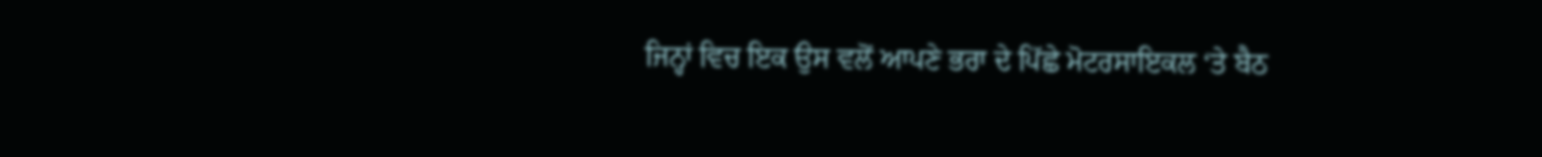ਜਿਨ੍ਹਾਂ ਵਿਚ ਇਕ ਉਸ ਵਲੋਂ ਆਪਣੇ ਭਰਾ ਦੇ ਪਿੱਛੇ ਮੋਟਰਸਾਇਕਲ ‘ਤੇ ਬੈਠ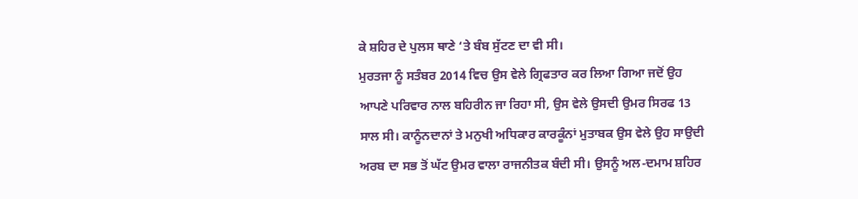ਕੇ ਸ਼ਹਿਰ ਦੇ ਪੁਲਸ ਥਾਣੇ ‘ਤੇ ਬੰਬ ਸੁੱਟਣ ਦਾ ਵੀ ਸੀ।
ਮੁਰਤਜਾ ਨੂੰ ਸਤੰਬਰ 2014 ਵਿਚ ਉਸ ਵੇਲੇ ਗ੍ਰਿਫਤਾਰ ਕਰ ਲਿਆ ਗਿਆ ਜਦੋਂ ਉਹ ਆਪਣੇ ਪਰਿਵਾਰ ਨਾਲ ਬਹਿਰੀਨ ਜਾ ਰਿਹਾ ਸੀ, ਉਸ ਵੇਲੇ ਉਸਦੀ ਉਮਰ ਸਿਰਫ 13 ਸਾਲ ਸੀ। ਕਾਨੂੰਨਦਾਨਾਂ ਤੇ ਮਨੁਖੀ ਅਧਿਕਾਰ ਕਾਰਕੂੰਨਾਂ ਮੁਤਾਬਕ ਉਸ ਵੇਲੇ ਉਹ ਸਾਉਦੀ ਅਰਬ ਦਾ ਸਭ ਤੋਂ ਘੱਟ ਉਮਰ ਵਾਲਾ ਰਾਜਨੀਤਕ ਬੰਦੀ ਸੀ। ਉਸਨੂੰ ਅਲ-ਦਮਾਮ ਸ਼ਹਿਰ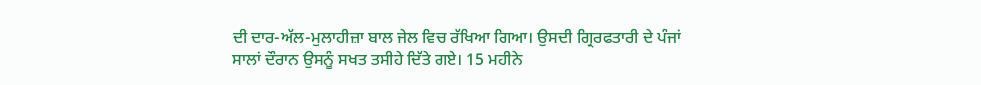ਦੀ ਦਾਰ-ਅੱਲ-ਮੁਲਾਹੀਜ਼ਾ ਬਾਲ ਜੇਲ ਵਿਚ ਰੱਖਿਆ ਗਿਆ। ਉਸਦੀ ਗ੍ਰਿਰਫਤਾਰੀ ਦੇ ਪੰਜਾਂ ਸਾਲਾਂ ਦੌਰਾਨ ਉਸਨੂੰ ਸਖਤ ਤਸੀਹੇ ਦਿੱਤੇ ਗਏ। 15 ਮਹੀਨੇ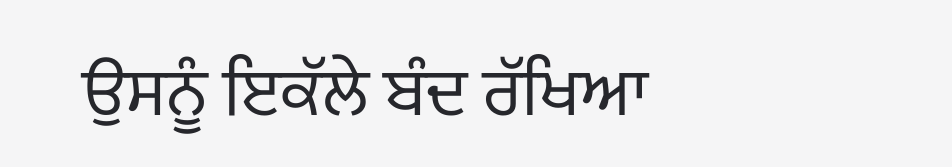ਉਸਨੂੰ ਇਕੱਲੇ ਬੰਦ ਰੱਖਿਆ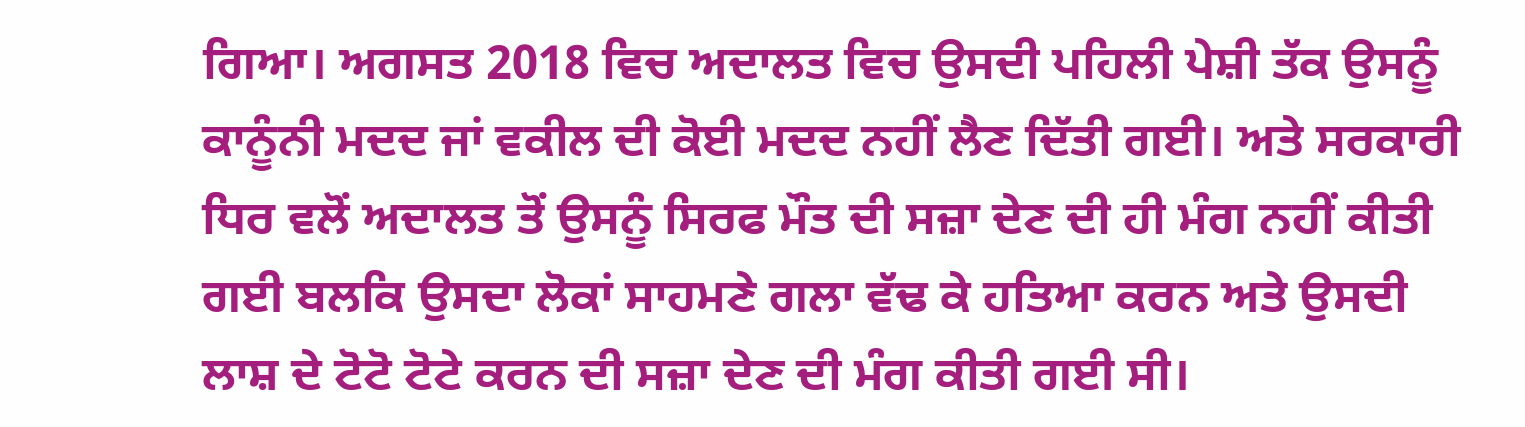ਗਿਆ। ਅਗਸਤ 2018 ਵਿਚ ਅਦਾਲਤ ਵਿਚ ਉਸਦੀ ਪਹਿਲੀ ਪੇਸ਼ੀ ਤੱਕ ਉਸਨੂੰ ਕਾਨੂੰਨੀ ਮਦਦ ਜਾਂ ਵਕੀਲ ਦੀ ਕੋਈ ਮਦਦ ਨਹੀਂ ਲੈਣ ਦਿੱਤੀ ਗਈ। ਅਤੇ ਸਰਕਾਰੀ ਧਿਰ ਵਲੋਂ ਅਦਾਲਤ ਤੋਂ ਉਸਨੂੰ ਸਿਰਫ ਮੌਤ ਦੀ ਸਜ਼ਾ ਦੇਣ ਦੀ ਹੀ ਮੰਗ ਨਹੀਂ ਕੀਤੀ ਗਈ ਬਲਕਿ ਉਸਦਾ ਲੋਕਾਂ ਸਾਹਮਣੇ ਗਲਾ ਵੱਢ ਕੇ ਹਤਿਆ ਕਰਨ ਅਤੇ ਉਸਦੀ ਲਾਸ਼ ਦੇ ਟੋਟੋ ਟੋਟੇ ਕਰਨ ਦੀ ਸਜ਼ਾ ਦੇਣ ਦੀ ਮੰਗ ਕੀਤੀ ਗਈ ਸੀ।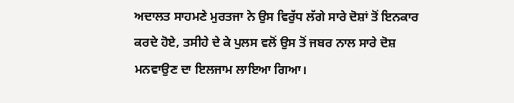ਅਦਾਲਤ ਸਾਹਮਣੇ ਮੁਰਤਜਾ ਨੇ ਉਸ ਵਿਰੁੱਧ ਲੱਗੇ ਸਾਰੇ ਦੋਸ਼ਾਂ ਤੋਂ ਇਨਕਾਰ ਕਰਦੇ ਹੋਏ, ਤਸੀਹੇ ਦੇ ਕੇ ਪੁਲਸ ਵਲੋਂ ਉਸ ਤੋਂ ਜਬਰ ਨਾਲ ਸਾਰੇ ਦੋਸ਼ ਮਨਵਾਉਣ ਦਾ ਇਲਜਾਮ ਲਾਇਆ ਗਿਆ।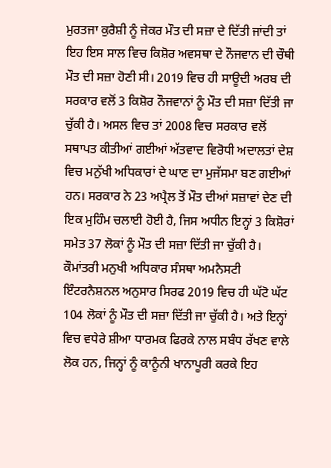ਮੁਰਤਜਾ ਕੁਰੈਸ਼ੀ ਨੂੰ ਜੇਕਰ ਮੌਤ ਦੀ ਸਜ਼ਾ ਦੇ ਦਿੱਤੀ ਜਾਂਦੀ ਤਾਂ ਇਹ ਇਸ ਸਾਲ ਵਿਚ ਕਿਸ਼ੋਰ ਅਵਸਥਾ ਦੇ ਨੌਜਵਾਨ ਦੀ ਚੌਥੀ ਮੌਤ ਦੀ ਸਜ਼ਾ ਹੋਣੀ ਸੀ। 2019 ਵਿਚ ਹੀ ਸਾਊਦੀ ਅਰਬ ਦੀ ਸਰਕਾਰ ਵਲੋਂ 3 ਕਿਸ਼ੋਰ ਨੌਜਵਾਨਾਂ ਨੂੰ ਮੌਤ ਦੀ ਸਜ਼ਾ ਦਿੱਤੀ ਜਾ ਚੁੱਕੀ ਹੈ। ਅਸਲ ਵਿਚ ਤਾਂ 2008 ਵਿਚ ਸਰਕਾਰ ਵਲੋਂ ਸਥਾਪਤ ਕੀਤੀਆਂ ਗਈਆਂ ਅੱਤਵਾਦ ਵਿਰੋਧੀ ਅਦਾਲਤਾਂ ਦੇਸ਼ ਵਿਚ ਮਨੁੱਖੀ ਅਧਿਕਾਰਾਂ ਦੇ ਘਾਣ ਦਾ ਮੁਜੱਸਮਾ ਬਣ ਗਈਆਂ ਹਨ। ਸਰਕਾਰ ਨੇ 23 ਅਪ੍ਰੈਲ ਤੋਂ ਮੌਤ ਦੀਆਂ ਸਜ਼ਾਵਾਂ ਦੇਣ ਦੀ ਇਕ ਮੁਹਿੰਮ ਚਲਾਈ ਹੋਈ ਹੈ, ਜਿਸ ਅਧੀਨ ਇਨ੍ਹਾਂ 3 ਕਿਸ਼ੋਰਾਂ ਸਮੇਤ 37 ਲੋਕਾਂ ਨੂੰ ਮੌਤ ਦੀ ਸਜ਼ਾ ਦਿੱਤੀ ਜਾ ਚੁੱਕੀ ਹੈ। ਕੌਮਾਂਤਰੀ ਮਨੁਖੀ ਅਧਿਕਾਰ ਸੰਸਥਾ ਅਮਨੈਸਟੀ ਇੰਟਰਨੈਸ਼ਨਲ ਅਨੁਸਾਰ ਸਿਰਫ 2019 ਵਿਚ ਹੀ ਘੱਟੋ ਘੱਟ 104 ਲੋਕਾਂ ਨੂੰ ਮੌਤ ਦੀ ਸਜ਼ਾ ਦਿੱਤੀ ਜਾ ਚੁੱਕੀ ਹੈ। ਅਤੇ ਇਨ੍ਹਾਂ ਵਿਚ ਵਧੇਰੇ ਸ਼ੀਆ ਧਾਰਮਕ ਫਿਰਕੇ ਨਾਲ ਸਬੰਧ ਰੱਖਣ ਵਾਲੇ ਲੋਕ ਹਨ, ਜਿਨ੍ਹਾਂ ਨੂੰ ਕਾਨੂੰਨੀ ਖਾਨਾਪੂਰੀ ਕਰਕੇ ਇਹ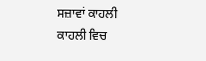ਸਜ਼ਾਵਾਂ ਕਾਹਲੀ ਕਾਹਲੀ ਵਿਚ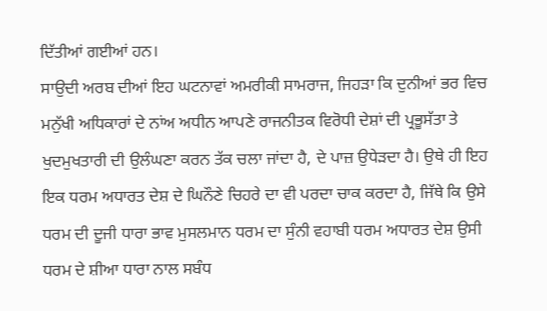ਦਿੱਤੀਆਂ ਗਈਆਂ ਹਨ।
ਸਾਉਦੀ ਅਰਬ ਦੀਆਂ ਇਹ ਘਟਨਾਵਾਂ ਅਮਰੀਕੀ ਸਾਮਰਾਜ, ਜਿਹੜਾ ਕਿ ਦੁਨੀਆਂ ਭਰ ਵਿਚ ਮਨੁੱਖੀ ਅਧਿਕਾਰਾਂ ਦੇ ਨਾਂਅ ਅਧੀਨ ਆਪਣੇ ਰਾਜਨੀਤਕ ਵਿਰੋਧੀ ਦੇਸ਼ਾਂ ਦੀ ਪ੍ਰਭੂਸੱਤਾ ਤੇ ਖੁਦਮੁਖਤਾਰੀ ਦੀ ਉਲੰਘਣਾ ਕਰਨ ਤੱਕ ਚਲਾ ਜਾਂਦਾ ਹੈ, ਦੇ ਪਾਜ਼ ਉਧੇੜਦਾ ਹੈ। ਉਥੇ ਹੀ ਇਹ ਇਕ ਧਰਮ ਅਧਾਰਤ ਦੇਸ਼ ਦੇ ਘਿਨੌਣੇ ਚਿਹਰੇ ਦਾ ਵੀ ਪਰਦਾ ਚਾਕ ਕਰਦਾ ਹੈ, ਜਿੱਥੇ ਕਿ ਉਸੇ ਧਰਮ ਦੀ ਦੂਜੀ ਧਾਰਾ ਭਾਵ ਮੁਸਲਮਾਨ ਧਰਮ ਦਾ ਸੁੰਨੀ ਵਹਾਬੀ ਧਰਮ ਅਧਾਰਤ ਦੇਸ਼ ਉਸੀ ਧਰਮ ਦੇ ਸ਼ੀਆ ਧਾਰਾ ਨਾਲ ਸਬੰਧ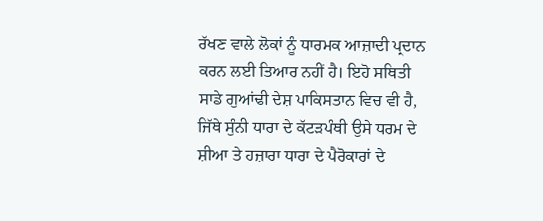ਰੱਖਣ ਵਾਲੇ ਲੋਕਾਂ ਨੂੰ ਧਾਰਮਕ ਆਜ਼ਾਦੀ ਪ੍ਰਦਾਨ ਕਰਨ ਲਈ ਤਿਆਰ ਨਹੀਂ ਹੈ। ਇਹੋ ਸਥਿਤੀ ਸਾਡੇ ਗੁਆਂਢੀ ਦੇਸ਼ ਪਾਕਿਸਤਾਨ ਵਿਚ ਵੀ ਹੈ, ਜਿੱਥੇ ਸੁੰਨੀ ਧਾਰਾ ਦੇ ਕੱਟੜਪੰਥੀ ਉਸੇ ਧਰਮ ਦੇ ਸ਼ੀਆ ਤੇ ਹਜ਼ਾਰਾ ਧਾਰਾ ਦੇ ਪੈਰੋਕਾਰਾਂ ਦੇ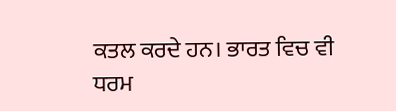ਕਤਲ ਕਰਦੇ ਹਨ। ਭਾਰਤ ਵਿਚ ਵੀ ਧਰਮ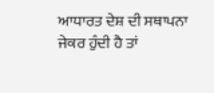ਆਧਾਰਤ ਦੇਸ਼ ਦੀ ਸਥਾਪਨਾ ਜੇਕਰ ਹੁੰਦੀ ਹੈ ਤਾਂ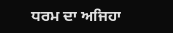ਧਰਮ ਦਾ ਅਜਿਹਾ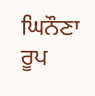ਘਿਨੌਣਾ ਰੂਪ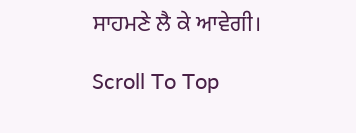ਸਾਹਮਣੇ ਲੈ ਕੇ ਆਵੇਗੀ।

Scroll To Top